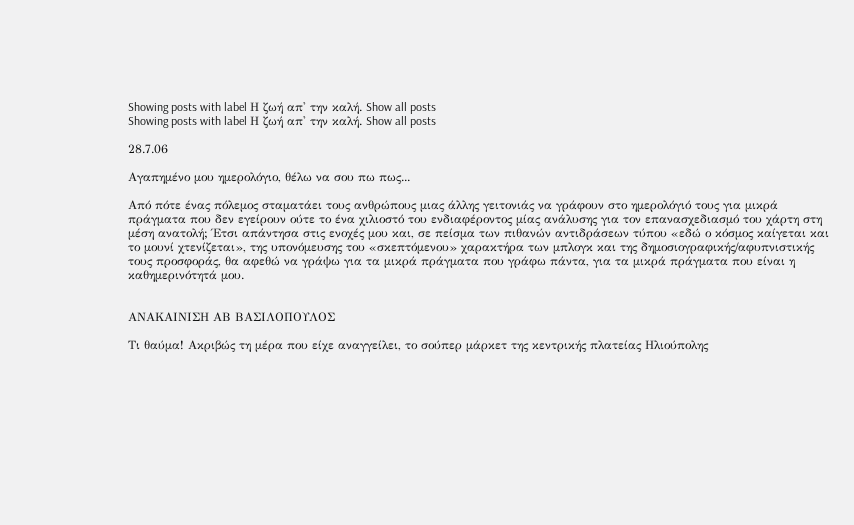Showing posts with label Η ζωή απ' την καλή. Show all posts
Showing posts with label Η ζωή απ' την καλή. Show all posts

28.7.06

Αγαπημένο μου ημερολόγιο, θέλω να σου πω πως...

Από πότε ένας πόλεμος σταματάει τους ανθρώπους μιας άλλης γειτονιάς να γράφουν στο ημερολόγιό τους για μικρά πράγματα που δεν εγείρουν ούτε το ένα χιλιοστό του ενδιαφέροντος μίας ανάλυσης για τον επανασχεδιασμό του χάρτη στη μέση ανατολή; Έτσι απάντησα στις ενοχές μου και, σε πείσμα των πιθανών αντιδράσεων τύπου «εδώ ο κόσμος καίγεται και το μουνί χτενίζεται», της υπονόμευσης του «σκεπτόμενου» χαρακτήρα των μπλογκ και της δημοσιογραφικής/αφυπνιστικής τους προσφοράς, θα αφεθώ να γράψω για τα μικρά πράγματα που γράφω πάντα, για τα μικρά πράγματα που είναι η καθημερινότητά μου.


ΑΝΑΚΑΙΝΙΣΗ ΑΒ ΒΑΣΙΛΟΠΟΥΛΟΣ

Τι θαύμα! Ακριβώς τη μέρα που είχε αναγγείλει, το σούπερ μάρκετ της κεντρικής πλατείας Ηλιούπολης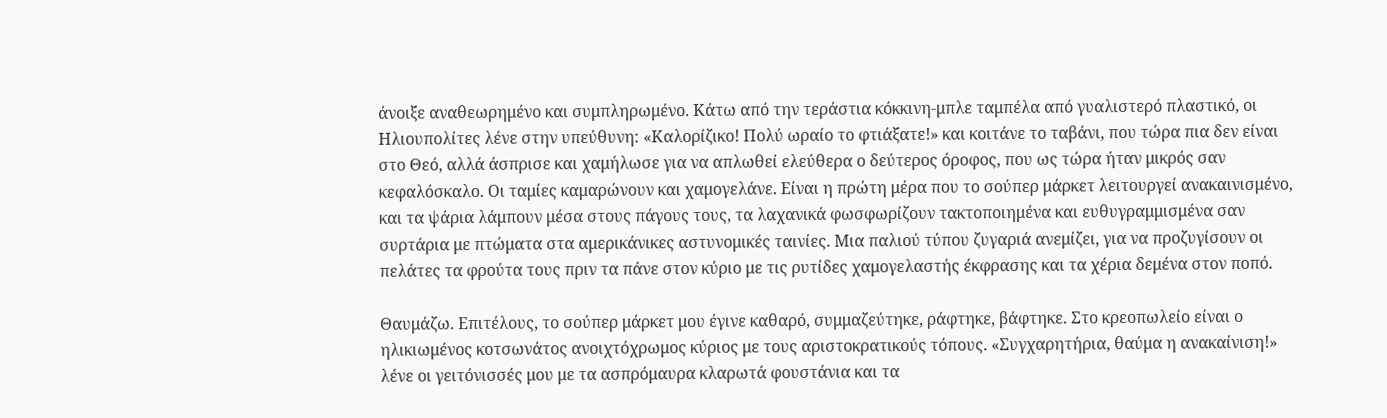άνοιξε αναθεωρημένο και συμπληρωμένο. Κάτω από την τεράστια κόκκινη-μπλε ταμπέλα από γυαλιστερό πλαστικό, οι Ηλιουπολίτες λένε στην υπεύθυνη: «Καλορίζικο! Πολύ ωραίο το φτιάξατε!» και κοιτάνε το ταβάνι, που τώρα πια δεν είναι στο Θεό, αλλά άσπρισε και χαμήλωσε για να απλωθεί ελεύθερα ο δεύτερος όροφος, που ως τώρα ήταν μικρός σαν κεφαλόσκαλο. Οι ταμίες καμαρώνουν και χαμογελάνε. Είναι η πρώτη μέρα που το σούπερ μάρκετ λειτουργεί ανακαινισμένο, και τα ψάρια λάμπουν μέσα στους πάγους τους, τα λαχανικά φωσφωρίζουν τακτοποιημένα και ευθυγραμμισμένα σαν συρτάρια με πτώματα στα αμερικάνικες αστυνομικές ταινίες. Μια παλιού τύπου ζυγαριά ανεμίζει, για να προζυγίσουν οι πελάτες τα φρούτα τους πριν τα πάνε στον κύριο με τις ρυτίδες χαμογελαστής έκφρασης και τα χέρια δεμένα στον ποπό.

Θαυμάζω. Επιτέλους, το σούπερ μάρκετ μου έγινε καθαρό, συμμαζεύτηκε, ράφτηκε, βάφτηκε. Στο κρεοπωλείο είναι ο ηλικιωμένος κοτσωνάτος ανοιχτόχρωμος κύριος με τους αριστοκρατικούς τόπους. «Συγχαρητήρια, θαύμα η ανακαίνιση!» λένε οι γειτόνισσές μου με τα ασπρόμαυρα κλαρωτά φουστάνια και τα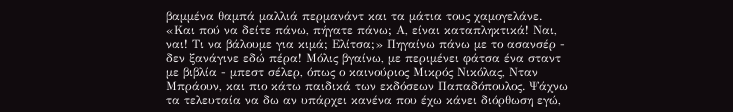βαμμένα θαμπά μαλλιά περμανάντ και τα μάτια τους χαμογελάνε. «Και πού να δείτε πάνω, πήγατε πάνω; Α, είναι καταπληκτικά! Ναι, ναι! Τι να βάλουμε για κιμά; Ελίτσα;» Πηγαίνω πάνω με το ασανσέρ - δεν ξανάγινε εδώ πέρα! Μόλις βγαίνω, με περιμένει φάτσα ένα σταντ με βιβλία - μπεστ σέλερ, όπως ο καινούριος Μικρός Νικόλας, Νταν Μπράουν, και πιο κάτω παιδικά των εκδόσεων Παπαδόπουλος. Ψάχνω τα τελευταία να δω αν υπάρχει κανένα που έχω κάνει διόρθωση εγώ,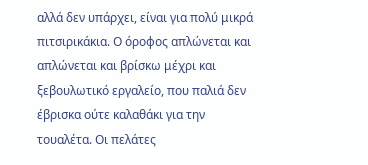αλλά δεν υπάρχει, είναι για πολύ μικρά πιτσιρικάκια. Ο όροφος απλώνεται και απλώνεται και βρίσκω μέχρι και ξεβουλωτικό εργαλείο, που παλιά δεν έβρισκα ούτε καλαθάκι για την τουαλέτα. Οι πελάτες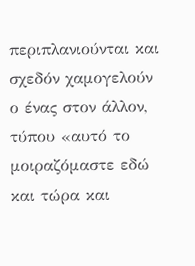περιπλανιούνται και σχεδόν χαμογελούν ο ένας στον άλλον, τύπου «αυτό το μοιραζόμαστε εδώ και τώρα και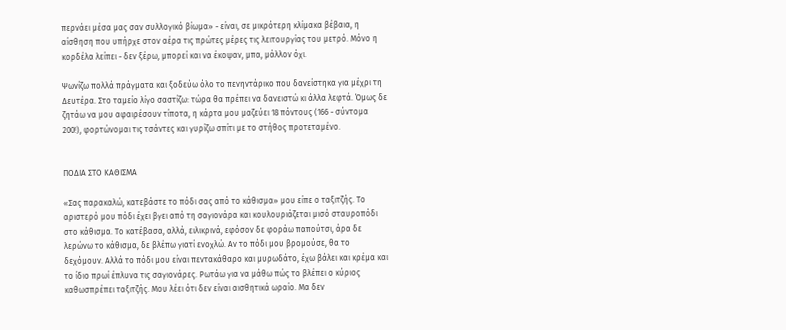περνάει μέσα μας σαν συλλογικό βίωμα» - είναι, σε μικρότερη κλίμακα βέβαια, η αίσθηση που υπήρχε στον αέρα τις πρώτες μέρες τις λειτουργίας του μετρό. Μόνο η κορδέλα λείπει - δεν ξέρω, μπορεί και να έκοψαν, μπα, μάλλον όχι.

Ψωνίζω πολλά πράγματα και ξοδεύω όλο το πενηντάρικο που δανείστηκα για μέχρι τη Δευτέρα. Στο ταμείο λίγο σαστίζω: τώρα θα πρέπει να δανειστώ κι άλλα λεφτά. Όμως δε ζητάω να μου αφαιρέσουν τίποτα, η κάρτα μου μαζεύει 18 πόντους (166 - σύντομα 200!), φορτώνομαι τις τσάντες και γυρίζω σπίτι με το στήθος προτεταμένο.


ΠΟΔΙΑ ΣΤΟ ΚΑΘΙΣΜΑ

«Σας παρακαλώ, κατεβάστε το πόδι σας από το κάθισμα» μου είπε ο ταξιτζής. Το αριστερό μου πόδι έχει βγει από τη σαγιονάρα και κουλουριάζεται μισό σταυροπόδι στο κάθισμα. Το κατέβασα, αλλά, ειλικρινά, εφόσον δε φοράω παπούτσι, άρα δε λερώνω το κάθισμα, δε βλέπω γιατί ενοχλώ. Αν το πόδι μου βρομούσε, θα το δεχόμουν. Αλλά το πόδι μου είναι πεντακάθαρο και μυρωδάτο, έχω βάλει και κρέμα και το ίδιο πρωί έπλυνα τις σαγιονάρες. Ρωτάω για να μάθω πώς το βλέπει ο κύριος καθωσπρέπει ταξιτζής. Μου λέει ότι δεν είναι αισθητικά ωραίο. Μα δεν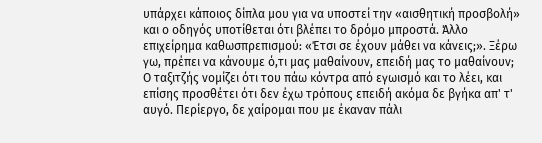υπάρχει κάποιος δίπλα μου για να υποστεί την «αισθητική προσβολή» και ο οδηγός υποτίθεται ότι βλέπει το δρόμο μπροστά. Άλλο επιχείρημα καθωσπρεπισμού: «Έτσι σε έχουν μάθει να κάνεις;». Ξέρω γω, πρέπει να κάνουμε ό,τι μας μαθαίνουν, επειδή μας το μαθαίνουν; Ο ταξιτζής νομίζει ότι του πάω κόντρα από εγωισμό και το λέει, και επίσης προσθέτει ότι δεν έχω τρόπους επειδή ακόμα δε βγήκα απ' τ' αυγό. Περίεργο, δε χαίρομαι που με έκαναν πάλι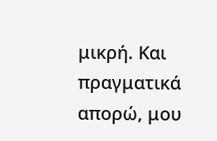μικρή. Και πραγματικά απορώ, μου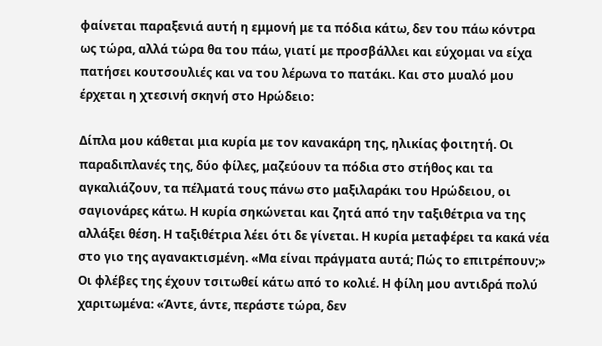φαίνεται παραξενιά αυτή η εμμονή με τα πόδια κάτω, δεν του πάω κόντρα ως τώρα, αλλά τώρα θα του πάω, γιατί με προσβάλλει και εύχομαι να είχα πατήσει κουτσουλιές και να του λέρωνα το πατάκι. Και στο μυαλό μου έρχεται η χτεσινή σκηνή στο Ηρώδειο:

Δίπλα μου κάθεται μια κυρία με τον κανακάρη της, ηλικίας φοιτητή. Οι παραδιπλανές της, δύο φίλες, μαζεύουν τα πόδια στο στήθος και τα αγκαλιάζουν, τα πέλματά τους πάνω στο μαξιλαράκι του Ηρώδειου, οι σαγιονάρες κάτω. Η κυρία σηκώνεται και ζητά από την ταξιθέτρια να της αλλάξει θέση. Η ταξιθέτρια λέει ότι δε γίνεται. Η κυρία μεταφέρει τα κακά νέα στο γιο της αγανακτισμένη. «Μα είναι πράγματα αυτά; Πώς το επιτρέπουν;» Οι φλέβες της έχουν τσιτωθεί κάτω από το κολιέ. Η φίλη μου αντιδρά πολύ χαριτωμένα: «Άντε, άντε, περάστε τώρα, δεν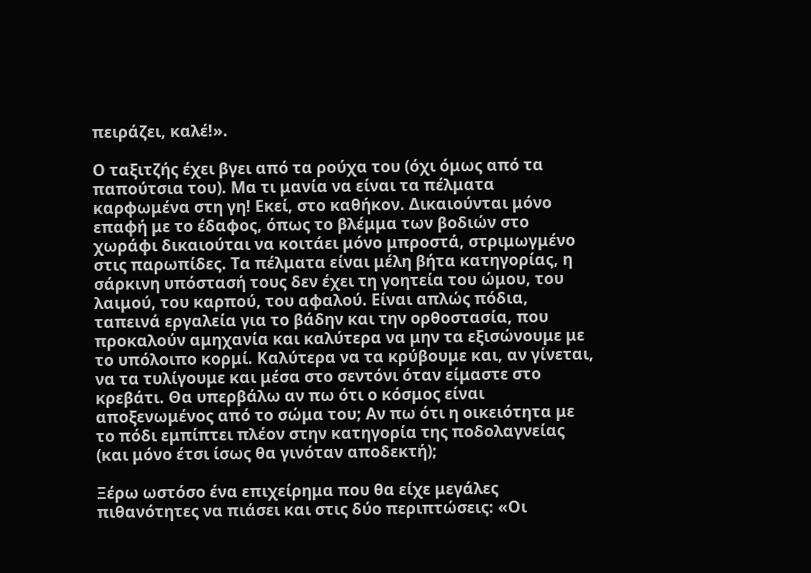πειράζει, καλέ!».

Ο ταξιτζής έχει βγει από τα ρούχα του (όχι όμως από τα παπούτσια του). Μα τι μανία να είναι τα πέλματα καρφωμένα στη γη! Εκεί, στο καθήκον. Δικαιούνται μόνο επαφή με το έδαφος, όπως το βλέμμα των βοδιών στο χωράφι δικαιούται να κοιτάει μόνο μπροστά, στριμωγμένο στις παρωπίδες. Τα πέλματα είναι μέλη βήτα κατηγορίας, η σάρκινη υπόστασή τους δεν έχει τη γοητεία του ώμου, του λαιμού, του καρπού, του αφαλού. Είναι απλώς πόδια, ταπεινά εργαλεία για το βάδην και την ορθοστασία, που προκαλούν αμηχανία και καλύτερα να μην τα εξισώνουμε με το υπόλοιπο κορμί. Καλύτερα να τα κρύβουμε και, αν γίνεται, να τα τυλίγουμε και μέσα στο σεντόνι όταν είμαστε στο κρεβάτι. Θα υπερβάλω αν πω ότι ο κόσμος είναι αποξενωμένος από το σώμα του; Αν πω ότι η οικειότητα με το πόδι εμπίπτει πλέον στην κατηγορία της ποδολαγνείας (και μόνο έτσι ίσως θα γινόταν αποδεκτή);

Ξέρω ωστόσο ένα επιχείρημα που θα είχε μεγάλες πιθανότητες να πιάσει και στις δύο περιπτώσεις: «Οι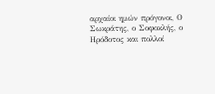αρχαίοι ημών πρόγονοι, Ο Σωκράτης, ο Σοφοκλής, ο Ηρόδοτος και πολλοί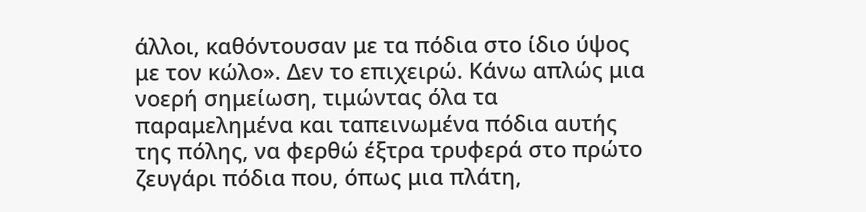άλλοι, καθόντουσαν με τα πόδια στο ίδιο ύψος με τον κώλο». Δεν το επιχειρώ. Κάνω απλώς μια νοερή σημείωση, τιμώντας όλα τα παραμελημένα και ταπεινωμένα πόδια αυτής της πόλης, να φερθώ έξτρα τρυφερά στο πρώτο ζευγάρι πόδια που, όπως μια πλάτη,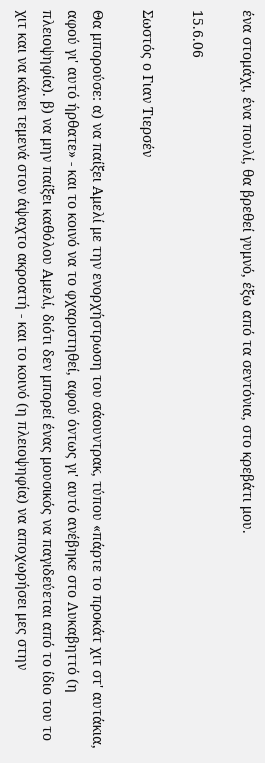ένα στομάχι, ένα πουλί, θα βρεθεί γυμνό, έξω από τα σεντόνια, στο κρεβάτι μου.

15.6.06

Σωστός ο Γιαν Τιερσέν

Θα μπορούσε: α) να παίξει Αμελί με την ενορχήστρωση του σάουντρακ, τύπου «πάρτε το προκάτ χιτ στ' αυτάκια, αφού γι' αυτό ήρθατε» - και το κοινό να το φχαριστηθεί, αφού όντως γι' αυτό ανέβηκε στο Λυκαβηττό (η πλειοψηφία). β) να μην παίξει καθόλου Αμελί, διότι δεν μπορεί ένας μουσικός να παγιδεύεται από το ίδιο του το χιτ και να κάνει τεμενά στον άψαχτο ακροατή - και το κοινό (η πλειοψηφία) να αποχωρήσει μες στην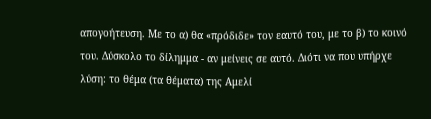απογοήτευση. Με το α) θα «πρόδιδε» τον εαυτό του, με το β) το κοινό του. Δύσκολο το δίλημμα - αν μείνεις σε αυτό. Διότι να που υπήρχε λύση: το θέμα (τα θέματα) της Αμελί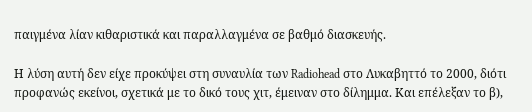παιγμένα λίαν κιθαριστικά και παραλλαγμένα σε βαθμό διασκευής.

Η λύση αυτή δεν είχε προκύψει στη συναυλία των Radiohead στο Λυκαβηττό τo 2000, διότι προφανώς εκείνοι, σχετικά με το δικό τους χιτ, έμειναν στο δίλημμα. Και επέλεξαν το β),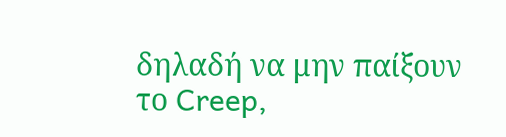δηλαδή να μην παίξουν το Creep,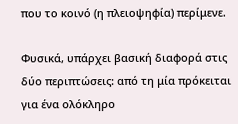που το κοινό (η πλειοψηφία) περίμενε.

Φυσικά, υπάρχει βασική διαφορά στις δύο περιπτώσεις: από τη μία πρόκειται για ένα ολόκληρο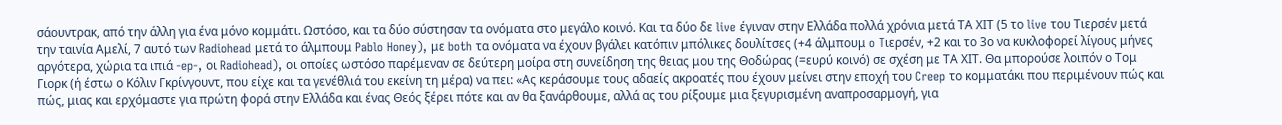σάουντρακ, από την άλλη για ένα μόνο κομμάτι. Ωστόσο, και τα δύο σύστησαν τα ονόματα στο μεγάλο κοινό. Και τα δύο δε live έγιναν στην Ελλάδα πολλά χρόνια μετά ΤΑ ΧΙΤ (5 το live του Τιερσέν μετά την ταινία Αμελί, 7 αυτό των Radiohead μετά το άλμπουμ Pablo Honey), με both τα ονόματα να έχουν βγάλει κατόπιν μπόλικες δουλίτσες (+4 άλμπουμ o Tιερσέν, +2 και το 3ο να κυκλοφορεί λίγους μήνες αργότερα, χώρια τα ιπιά -ep-, οι Radiohead), οι οποίες ωστόσο παρέμεναν σε δεύτερη μοίρα στη συνείδηση της θειας μου της Θοδώρας (=ευρύ κοινό) σε σχέση με ΤΑ ΧΙΤ. Θα μπορούσε λοιπόν ο Τομ Γιορκ (ή έστω ο Κόλιν Γκρίνγουντ, που είχε και τα γενέθλιά του εκείνη τη μέρα) να πει: «Ας κεράσουμε τους αδαείς ακροατές που έχουν μείνει στην εποχή του Creep το κομματάκι που περιμένουν πώς και πώς, μιας και ερχόμαστε για πρώτη φορά στην Ελλάδα και ένας Θεός ξέρει πότε και αν θα ξανάρθουμε, αλλά ας του ρίξουμε μια ξεγυρισμένη αναπροσαρμογή, για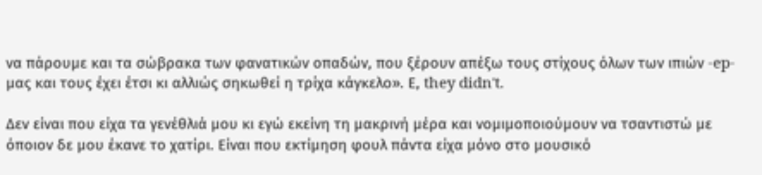να πάρουμε και τα σώβρακα των φανατικών οπαδών, που ξέρουν απέξω τους στίχους όλων των ιπιών -ep- μας και τους έχει έτσι κι αλλιώς σηκωθεί η τρίχα κάγκελο». Ε, they didn't.

Δεν είναι που είχα τα γενέθλιά μου κι εγώ εκείνη τη μακρινή μέρα και νομιμοποιούμουν να τσαντιστώ με όποιον δε μου έκανε το χατίρι. Είναι που εκτίμηση φουλ πάντα είχα μόνο στο μουσικό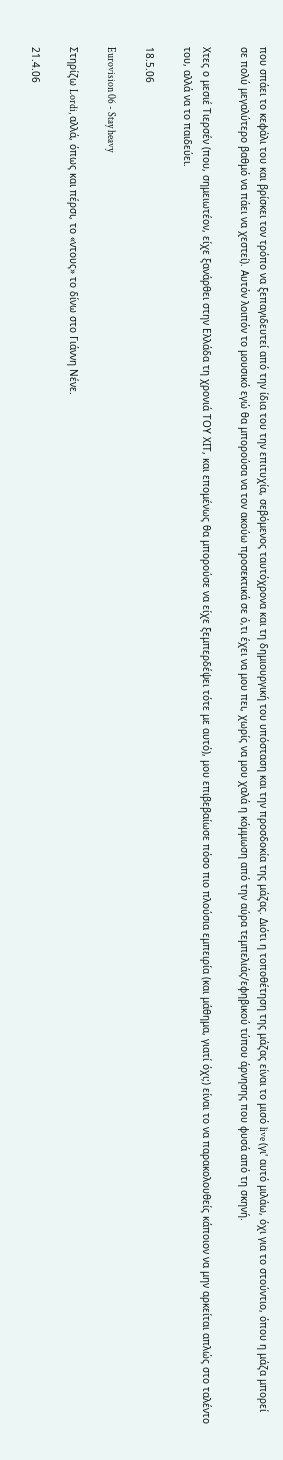που σπάει το κεφάλι του και βρίσκει τον τρόπο να ξεπαγιδευτεί από την ίδια του την επιτυχία, σεβόμενος ταυτόχρονα και τη δημιουργική του υπόσταση και την προσδοκία της μάζας. Διότι η τοποθέτηση της μάζας είναι το μισό live (γι' αυτό μιλάω, όχι για το στούντιο, όπου η μάζα μπορεί σε πολύ μεγαλύτερο βαθμό να πάει να χεστεί). Αυτόν λοιπόν το μουσικό εγώ θα μπορούσα να τον ακούω προσεκτικά σε ό,τι έχει να μου πει, χωρίς να μου χαλά η κόμμωση από την αύρα τεμπελιάς/εφηβικού τύπου άρνησης που φυσά από τη σκηνή.

Χτες ο μεσιέ Τιερσέν (που, σημειωτέον, είχε ξανάρθει στην Ελλάδα τη χρονιά ΤΟΥ ΧΙΤ, και επομένως θα μπορούσε να είχε ξεμπερδέψει τότε με αυτό), μου επιβεβαίωσε πόσο πιο πλούσια εμπειρία (και μάθημα, γιατί όχι;) είναι το να παρακολουθείς κάποιον να μην αρκείται απλώς στο ταλέντο του, αλλά να το παιδεύει.

18.5.06

Eurovision 06 - Stay heavy

Στηρίζω Lordi, αλλά, όπως και πέρσι, το «ντους» το δίνω στο Γιάννη Νένε.

21.4.06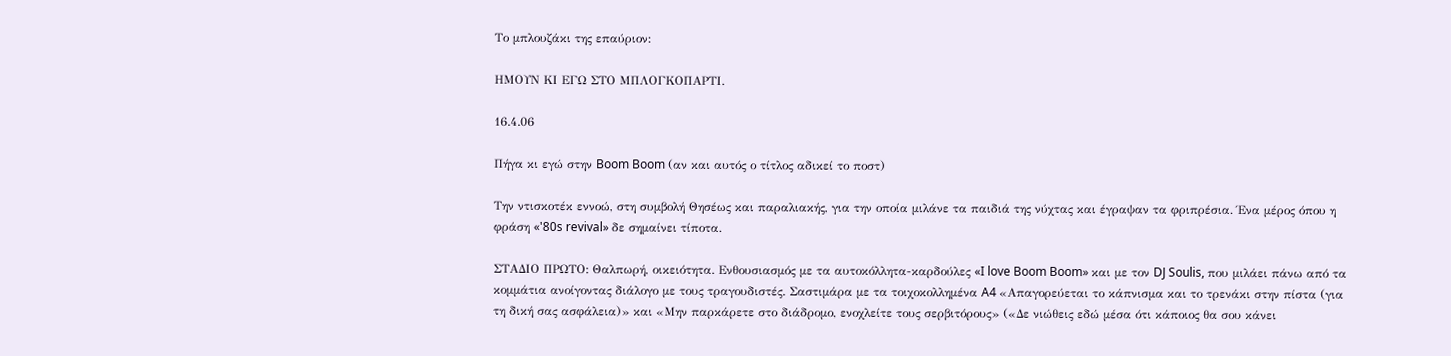Το μπλουζάκι της επαύριον:

ΗΜΟΥΝ ΚΙ ΕΓΩ ΣΤO ΜΠΛΟΓΚΟΠΑΡΤΙ.

16.4.06

Πήγα κι εγώ στην Boom Boom (αν και αυτός ο τίτλος αδικεί το ποστ)

Την ντισκοτέκ εννοώ, στη συμβολή Θησέως και παραλιακής, για την οποία μιλάνε τα παιδιά της νύχτας και έγραψαν τα φριπρέσια. Ένα μέρος όπου η φράση «'80s revival» δε σημαίνει τίποτα.

ΣΤΑΔΙΟ ΠΡΩΤΟ: Θαλπωρή, οικειότητα. Ενθουσιασμός με τα αυτοκόλλητα-καρδούλες «I love Boom Boom» και με τον DJ Soulis, που μιλάει πάνω από τα κομμάτια ανοίγοντας διάλογο με τους τραγουδιστές. Σαστιμάρα με τα τοιχοκολλημένα A4 «Απαγορεύεται το κάπνισμα και το τρενάκι στην πίστα (για τη δική σας ασφάλεια)» και «Μην παρκάρετε στο διάδρομο, ενοχλείτε τους σερβιτόρους» («Δε νιώθεις εδώ μέσα ότι κάποιος θα σου κάνει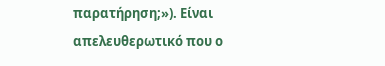παρατήρηση;»). Είναι απελευθερωτικό που ο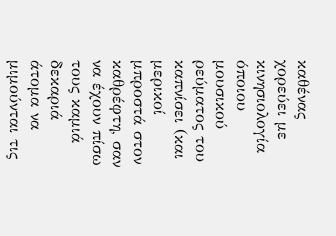καθένας χορεύει με κινησιολογία όποιου μουσικού ρεύματος του καπνίσει (και μερικοί μπροστά στον καθρέφτη, σαν να έχουν πίσω τους καμιά δεκαριά άτομα να μιμούνται τις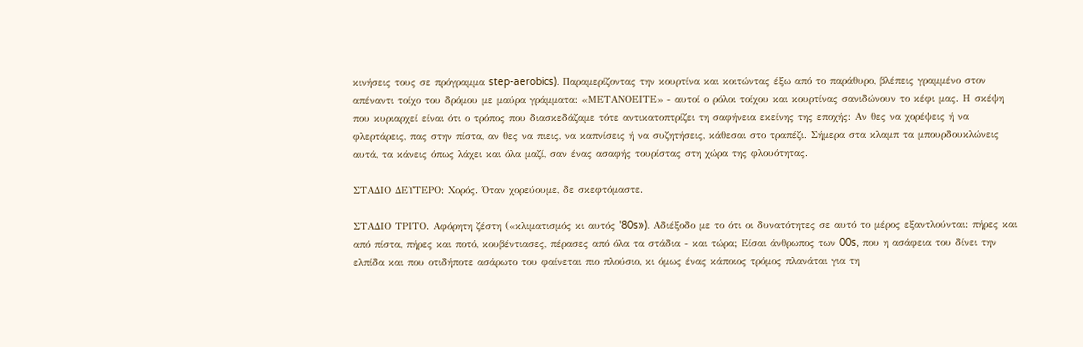κινήσεις τους σε πρόγραμμα step-aerobics). Παραμερίζοντας την κουρτίνα και κοιτώντας έξω από το παράθυρο, βλέπεις γραμμένο στον απέναντι τοίχο του δρόμου με μαύρα γράμματα: «ΜΕΤΑΝΟΕΙΤΕ» - αυτοί ο ρόλοι τοίχου και κουρτίνας σανιδώνουν το κέφι μας. Η σκέψη που κυριαρχεί είναι ότι ο τρόπος που διασκεδάζαμε τότε αντικατοπτρίζει τη σαφήνεια εκείνης της εποχής: Αν θες να χορέψεις ή να φλερτάρεις, πας στην πίστα, αν θες να πιεις, να καπνίσεις ή να συζητήσεις, κάθεσαι στο τραπέζι. Σήμερα στα κλαμπ τα μπουρδουκλώνεις αυτά, τα κάνεις όπως λάχει και όλα μαζί, σαν ένας ασαφής τουρίστας στη χώρα της φλουότητας.

ΣΤΑΔΙΟ ΔΕΥΤΕΡΟ: Χορός. Όταν χορεύουμε, δε σκεφτόμαστε.

ΣΤΑΔΙΟ ΤΡΙΤΟ. Αφόρητη ζέστη («κλιματισμός κι αυτός '80s»). Αδιέξοδο με το ότι οι δυνατότητες σε αυτό το μέρος εξαντλούνται: πήρες και από πίστα, πήρες και ποτό, κουβέντιασες, πέρασες από όλα τα στάδια - και τώρα; Είσαι άνθρωπος των 00s, που η ασάφεια του δίνει την ελπίδα και που οτιδήποτε ασάρωτο του φαίνεται πιο πλούσιο, κι όμως ένας κάποιος τρόμος πλανάται για τη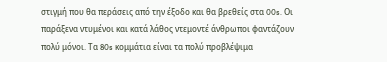στιγμή που θα περάσεις από την έξοδο και θα βρεθείς στα 00s. Οι παράξενα ντυμένοι και κατά λάθος ντεμοντέ άνθρωποι φαντάζουν πολύ μόνοι. Τα 80s κομμάτια είναι τα πολύ προβλέψιμα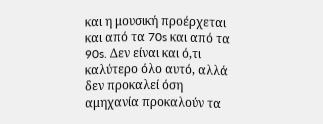και η μουσική προέρχεται και από τα 70s και από τα 90s. Δεν είναι και ό,τι καλύτερο όλο αυτό, αλλά δεν προκαλεί όση αμηχανία προκαλούν τα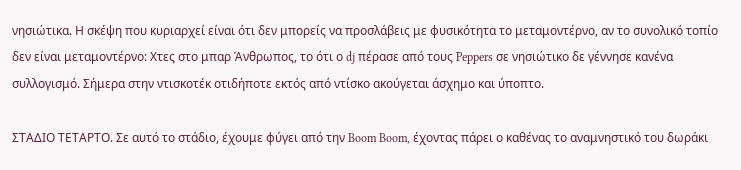νησιώτικα. Η σκέψη που κυριαρχεί είναι ότι δεν μπορείς να προσλάβεις με φυσικότητα το μεταμοντέρνο, αν το συνολικό τοπίο δεν είναι μεταμοντέρνο: Χτες στο μπαρ Άνθρωπος, το ότι ο dj πέρασε από τoυς Peppers σε νησιώτικο δε γέννησε κανένα συλλογισμό. Σήμερα στην ντισκοτέκ οτιδήποτε εκτός από ντίσκο ακούγεται άσχημο και ύποπτο.

ΣΤΑΔΙΟ ΤΕΤΑΡΤΟ. Σε αυτό το στάδιο, έχουμε φύγει από την Boom Boom, έχοντας πάρει ο καθένας το αναμνηστικό του δωράκι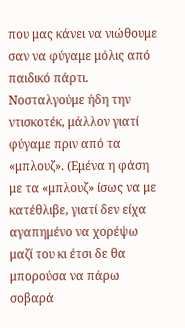που μας κάνει να νιώθουμε σαν να φύγαμε μόλις από παιδικό πάρτι. Νοσταλγούμε ήδη την ντισκοτέκ, μάλλον γιατί φύγαμε πριν από τα «μπλουζ». (Εμένα η φάση με τα «μπλουζ» ίσως να με κατέθλιβε, γιατί δεν είχα αγαπημένο να χορέψω μαζί του κι έτσι δε θα μπορούσα να πάρω σοβαρά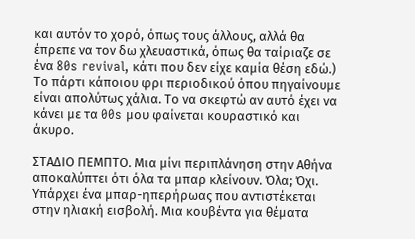και αυτόν το χορό, όπως τους άλλους, αλλά θα έπρεπε να τον δω χλευαστικά, όπως θα ταίριαζε σε ένα 80s revival, κάτι που δεν είχε καμία θέση εδώ.) Το πάρτι κάποιου φρι περιοδικού όπου πηγαίνουμε είναι απολύτως χάλια. Το να σκεφτώ αν αυτό έχει να κάνει με τα 00s μου φαίνεται κουραστικό και άκυρο.

ΣΤΑΔΙΟ ΠΕΜΠΤΟ. Μια μίνι περιπλάνηση στην Αθήνα αποκαλύπτει ότι όλα τα μπαρ κλείνουν. Όλα; Όχι. Υπάρχει ένα μπαρ-ηπερήρωας που αντιστέκεται στην ηλιακή εισβολή. Μια κουβέντα για θέματα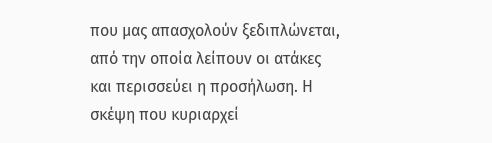που μας απασχολούν ξεδιπλώνεται, από την οποία λείπουν οι ατάκες και περισσεύει η προσήλωση. Η σκέψη που κυριαρχεί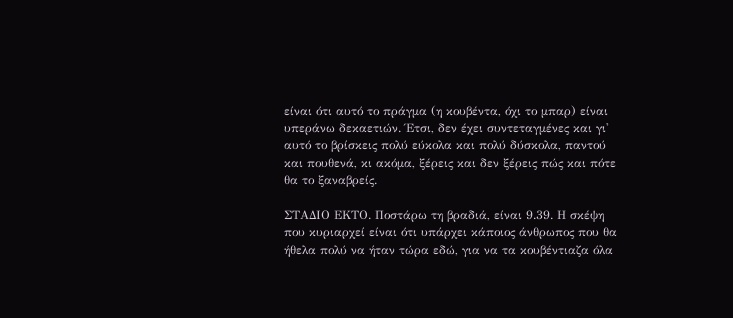είναι ότι αυτό το πράγμα (η κουβέντα, όχι το μπαρ) είναι υπεράνω δεκαετιών. Έτσι, δεν έχει συντεταγμένες και γι' αυτό το βρίσκεις πολύ εύκολα και πολύ δύσκολα, παντού και πουθενά, κι ακόμα, ξέρεις και δεν ξέρεις πώς και πότε θα το ξαναβρείς.

ΣΤΑΔΙΟ ΕΚΤΟ. Ποστάρω τη βραδιά, είναι 9.39. Η σκέψη που κυριαρχεί είναι ότι υπάρχει κάποιος άνθρωπος που θα ήθελα πολύ να ήταν τώρα εδώ, για να τα κουβέντιαζα όλα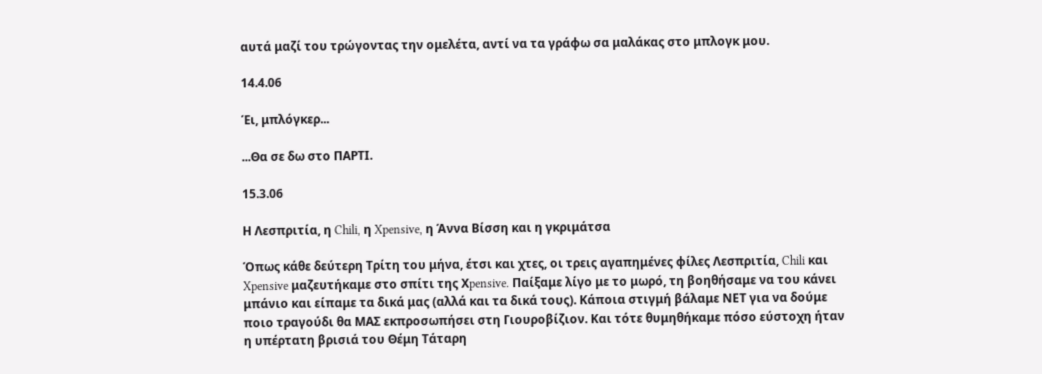αυτά μαζί του τρώγοντας την ομελέτα, αντί να τα γράφω σα μαλάκας στο μπλογκ μου.

14.4.06

Έι, μπλόγκερ...

...Θα σε δω στο ΠΑΡΤΙ.

15.3.06

Η Λεσπριτία, η Chili, η Xpensive, η Άννα Βίσση και η γκριμάτσα

Όπως κάθε δεύτερη Τρίτη του μήνα, έτσι και χτες, οι τρεις αγαπημένες φίλες Λεσπριτία, Chili και Xpensive μαζευτήκαμε στο σπίτι της Χpensive. Παίξαμε λίγο με το μωρό, τη βοηθήσαμε να του κάνει μπάνιο και είπαμε τα δικά μας (αλλά και τα δικά τους). Κάποια στιγμή βάλαμε ΝΕΤ για να δούμε ποιο τραγούδι θα ΜΑΣ εκπροσωπήσει στη Γιουροβίζιον. Και τότε θυμηθήκαμε πόσο εύστοχη ήταν η υπέρτατη βρισιά του Θέμη Τάταρη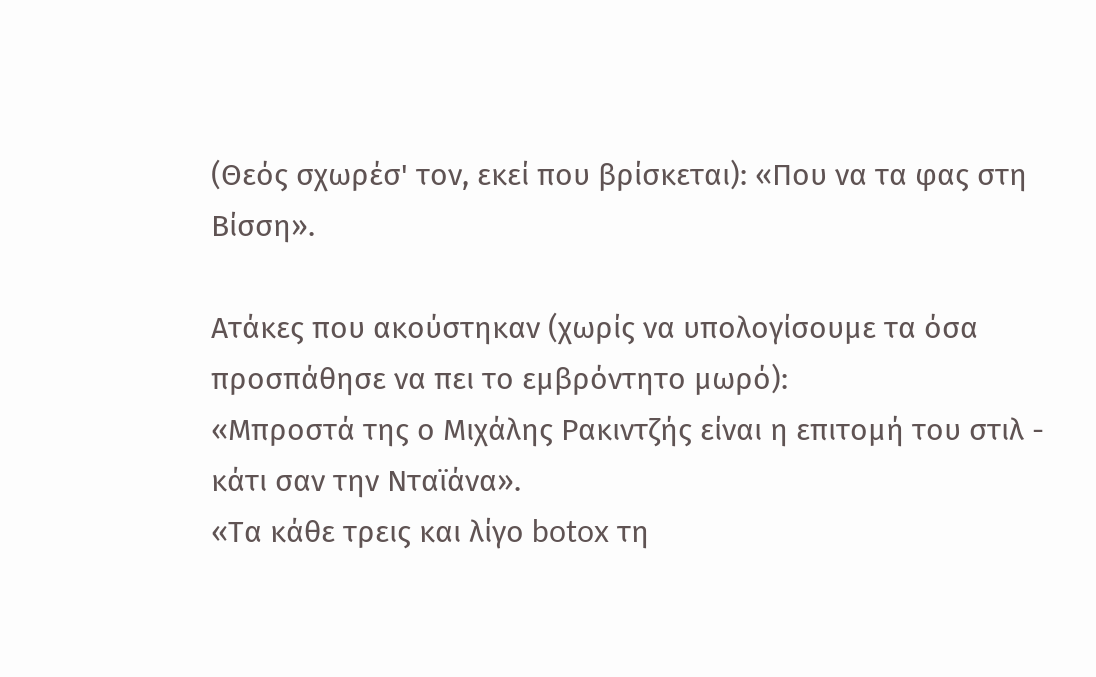(Θεός σχωρέσ' τον, εκεί που βρίσκεται): «Που να τα φας στη Βίσση».

Ατάκες που ακούστηκαν (χωρίς να υπολογίσουμε τα όσα προσπάθησε να πει το εμβρόντητο μωρό):
«Μπροστά της ο Μιχάλης Ρακιντζής είναι η επιτομή του στιλ - κάτι σαν την Νταϊάνα».
«Τα κάθε τρεις και λίγο botox τη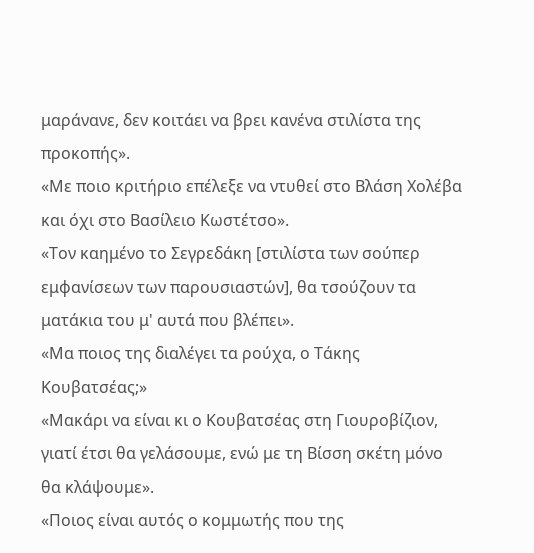μαράνανε, δεν κοιτάει να βρει κανένα στιλίστα της προκοπής».
«Με ποιο κριτήριο επέλεξε να ντυθεί στο Βλάση Χολέβα και όχι στο Βασίλειο Κωστέτσο».
«Τον καημένο το Σεγρεδάκη [στιλίστα των σούπερ εμφανίσεων των παρουσιαστών], θα τσούζουν τα ματάκια του μ' αυτά που βλέπει».
«Μα ποιος της διαλέγει τα ρούχα, ο Τάκης Κουβατσέας;»
«Μακάρι να είναι κι ο Κουβατσέας στη Γιουροβίζιον, γιατί έτσι θα γελάσουμε, ενώ με τη Βίσση σκέτη μόνο θα κλάψουμε».
«Ποιος είναι αυτός ο κομμωτής που της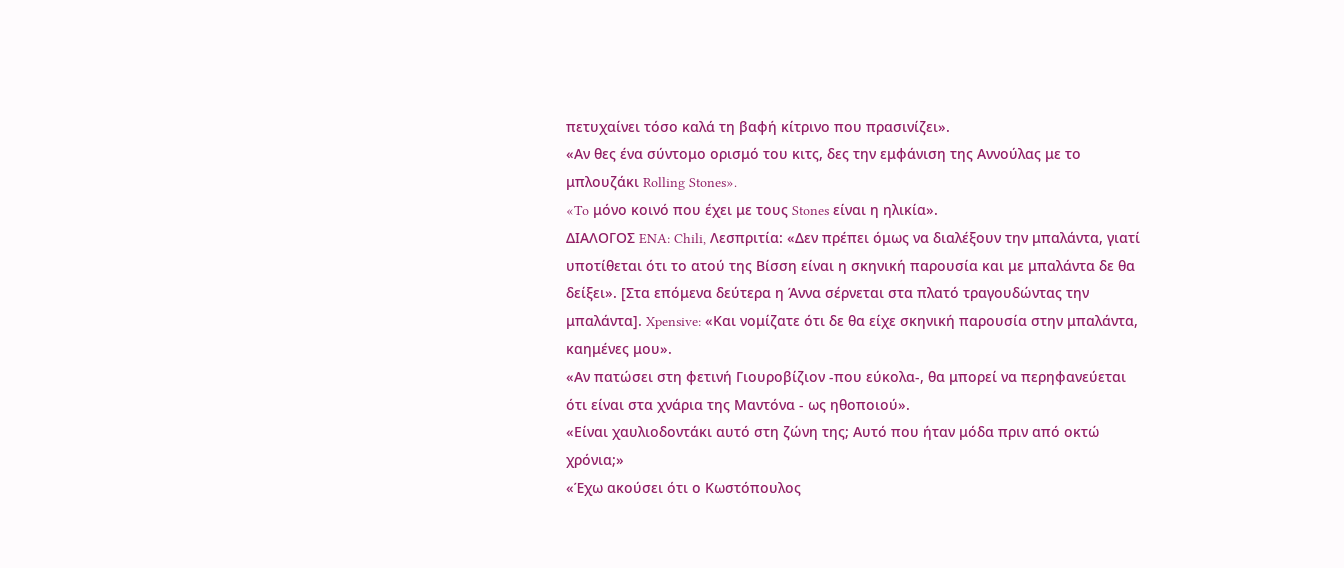πετυχαίνει τόσο καλά τη βαφή κίτρινο που πρασινίζει».
«Αν θες ένα σύντομο ορισμό του κιτς, δες την εμφάνιση της Αννούλας με το μπλουζάκι Rolling Stones».
«To μόνο κοινό που έχει με τους Stones είναι η ηλικία».
ΔΙΑΛΟΓΟΣ ENA: Chili, Λεσπριτία: «Δεν πρέπει όμως να διαλέξουν την μπαλάντα, γιατί υποτίθεται ότι το ατού της Βίσση είναι η σκηνική παρουσία και με μπαλάντα δε θα δείξει». [Στα επόμενα δεύτερα η Άννα σέρνεται στα πλατό τραγουδώντας την μπαλάντα]. Xpensive: «Και νομίζατε ότι δε θα είχε σκηνική παρουσία στην μπαλάντα, καημένες μου».
«Αν πατώσει στη φετινή Γιουροβίζιον -που εύκολα-, θα μπορεί να περηφανεύεται ότι είναι στα χνάρια της Μαντόνα - ως ηθοποιού».
«Είναι χαυλιοδοντάκι αυτό στη ζώνη της; Αυτό που ήταν μόδα πριν από οκτώ χρόνια;»
«Έχω ακούσει ότι ο Κωστόπουλος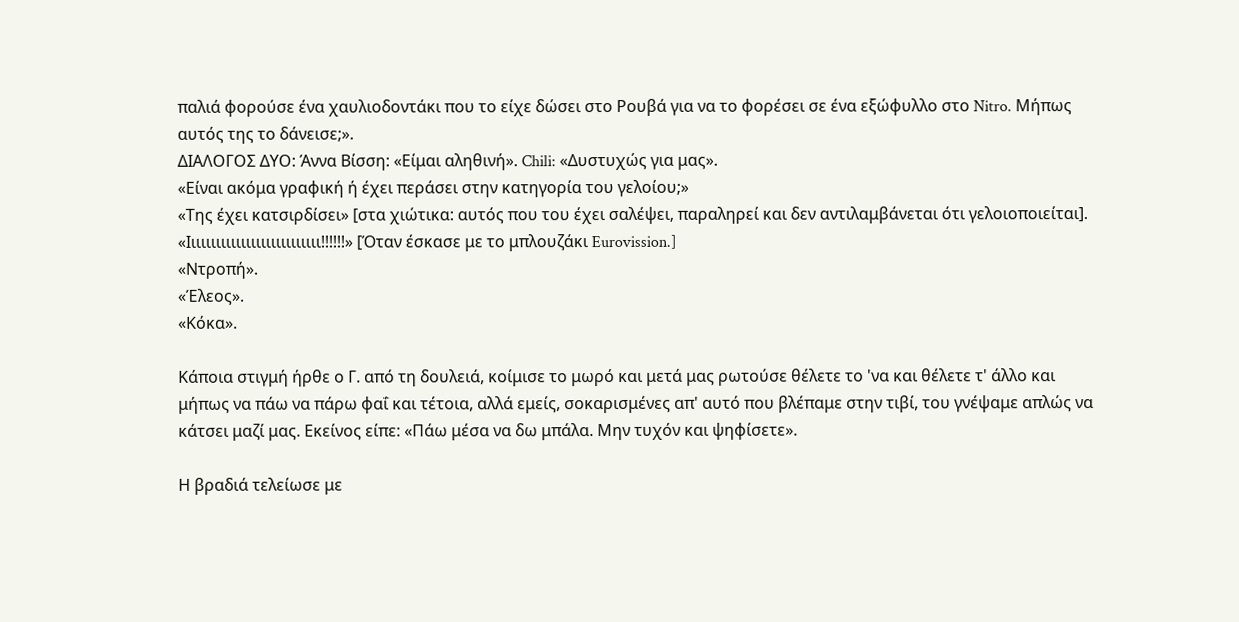παλιά φορούσε ένα χαυλιοδοντάκι που το είχε δώσει στο Ρουβά για να το φορέσει σε ένα εξώφυλλο στο Nitro. Μήπως αυτός της το δάνεισε;».
ΔΙΑΛΟΓΟΣ ΔΥΟ: Άννα Βίσση: «Είμαι αληθινή». Chili: «Δυστυχώς για μας».
«Είναι ακόμα γραφική ή έχει περάσει στην κατηγορία του γελοίου;»
«Της έχει κατσιρδίσει» [στα χιώτικα: αυτός που του έχει σαλέψει, παραληρεί και δεν αντιλαμβάνεται ότι γελοιοποιείται].
«Ιιιιιιιιιιιιιιιιιιιιιιιιιιι!!!!!!» [Όταν έσκασε με το μπλουζάκι Eurovission.]
«Ντροπή».
«Έλεος».
«Κόκα».

Κάποια στιγμή ήρθε ο Γ. από τη δουλειά, κοίμισε το μωρό και μετά μας ρωτούσε θέλετε το 'να και θέλετε τ' άλλο και μήπως να πάω να πάρω φαΐ και τέτοια, αλλά εμείς, σοκαρισμένες απ' αυτό που βλέπαμε στην τιβί, του γνέψαμε απλώς να κάτσει μαζί μας. Εκείνος είπε: «Πάω μέσα να δω μπάλα. Μην τυχόν και ψηφίσετε».

Η βραδιά τελείωσε με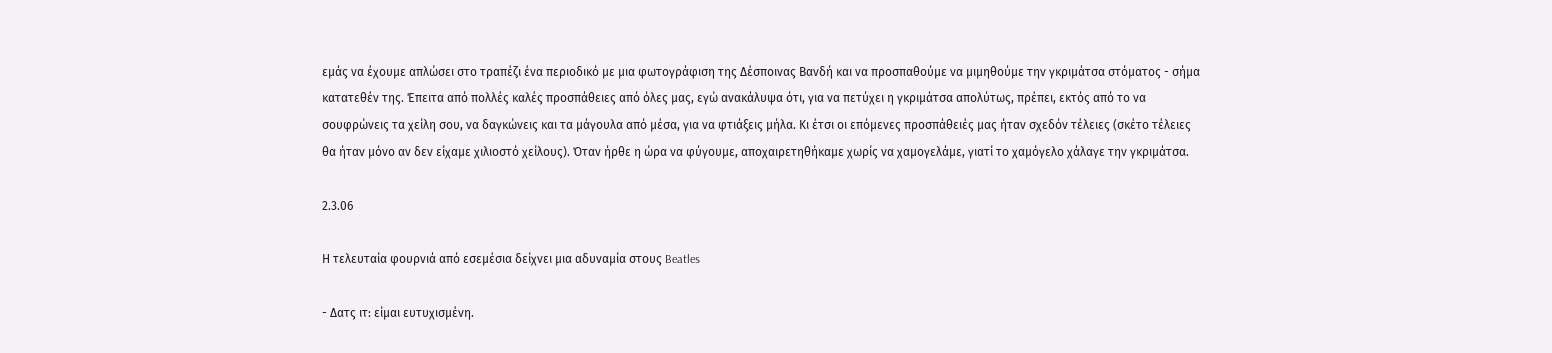εμάς να έχουμε απλώσει στο τραπέζι ένα περιοδικό με μια φωτογράφιση της Δέσποινας Βανδή και να προσπαθούμε να μιμηθούμε την γκριμάτσα στόματος - σήμα κατατεθέν της. Έπειτα από πολλές καλές προσπάθειες από όλες μας, εγώ ανακάλυψα ότι, για να πετύχει η γκριμάτσα απολύτως, πρέπει, εκτός από το να σουφρώνεις τα χείλη σου, να δαγκώνεις και τα μάγουλα από μέσα, για να φτιάξεις μήλα. Κι έτσι οι επόμενες προσπάθειές μας ήταν σχεδόν τέλειες (σκέτο τέλειες θα ήταν μόνο αν δεν είχαμε χιλιοστό χείλους). Όταν ήρθε η ώρα να φύγουμε, αποχαιρετηθήκαμε χωρίς να χαμογελάμε, γιατί το χαμόγελο χάλαγε την γκριμάτσα.

2.3.06

Η τελευταία φουρνιά από εσεμέσια δείχνει μια αδυναμία στους Beatles

- Δατς ιτ: είμαι ευτυχισμένη.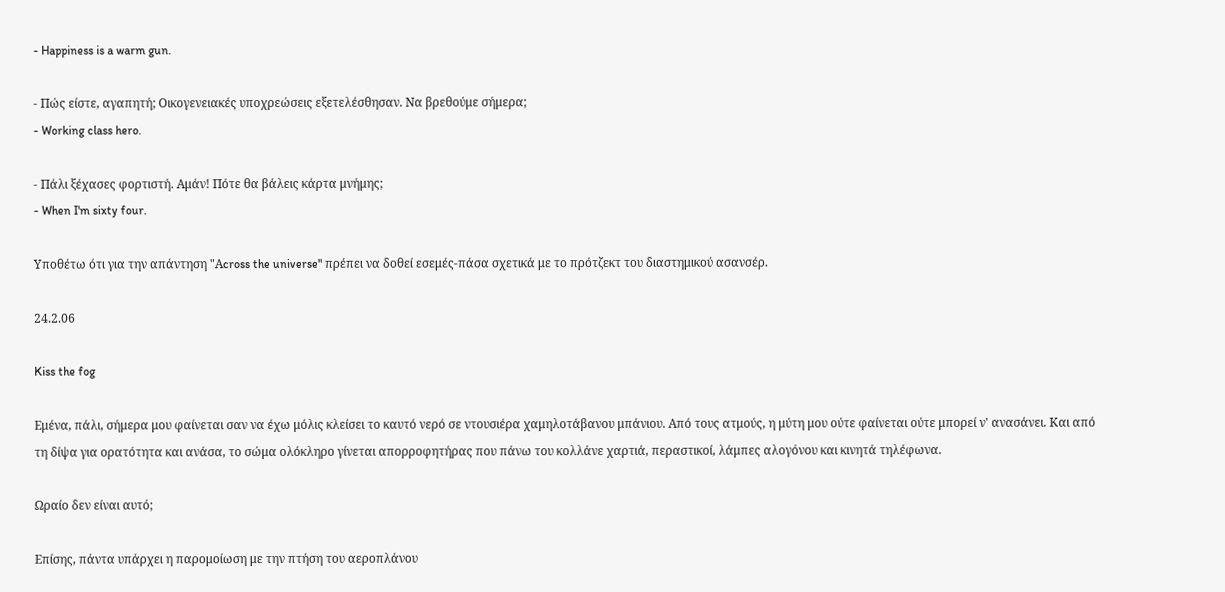- Happiness is a warm gun.

- Πώς είστε, αγαπητή; Οικογενειακές υποχρεώσεις εξετελέσθησαν. Να βρεθούμε σήμερα;
- Working class hero.

- Πάλι ξέχασες φορτιστή. Αμάν! Πότε θα βάλεις κάρτα μνήμης;
- When I'm sixty four.

Υποθέτω ότι για την απάντηση "Αcross the universe" πρέπει να δοθεί εσεμές-πάσα σχετικά με το πρότζεκτ του διαστημικού ασανσέρ.

24.2.06

Kiss the fog

Εμένα, πάλι, σήμερα μου φαίνεται σαν να έχω μόλις κλείσει το καυτό νερό σε ντουσιέρα χαμηλοτάβανου μπάνιου. Από τους ατμούς, η μύτη μου ούτε φαίνεται ούτε μπορεί ν' ανασάνει. Και από τη δίψα για ορατότητα και ανάσα, το σώμα ολόκληρο γίνεται απορροφητήρας που πάνω του κολλάνε χαρτιά, περαστικοί, λάμπες αλογόνου και κινητά τηλέφωνα.

Ωραίο δεν είναι αυτό;

Επίσης, πάντα υπάρχει η παρομοίωση με την πτήση του αεροπλάνου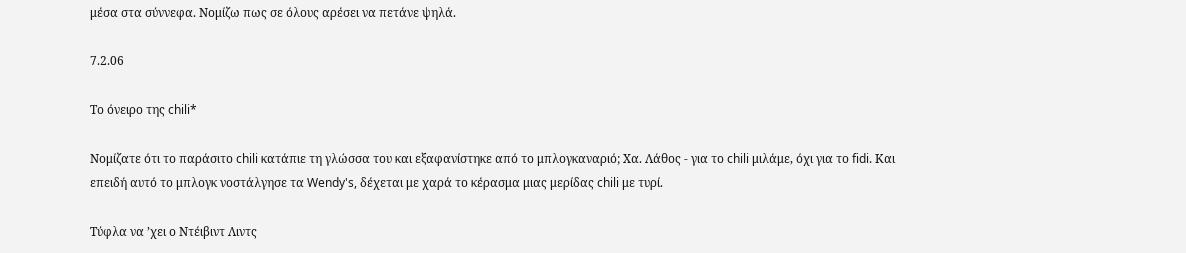μέσα στα σύννεφα. Νομίζω πως σε όλους αρέσει να πετάνε ψηλά.

7.2.06

Το όνειρο της chili*

Νομίζατε ότι το παράσιτο chili κατάπιε τη γλώσσα του και εξαφανίστηκε από το μπλογκαναριό; Χα. Λάθος - για το chili μιλάμε, όχι για το fidi. Και επειδή αυτό το μπλογκ νοστάλγησε τα Wendy's, δέχεται με χαρά το κέρασμα μιας μερίδας chili με τυρί.

Tύφλα να ’χει ο Ντέιβιντ Λιντς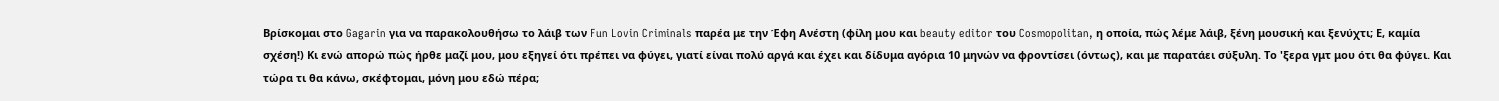Βρίσκομαι στο Gagarin για να παρακολουθήσω το λάιβ των Fun Lovin Criminals παρέα με την Έφη Ανέστη (φίλη μου και beauty editor του Cosmopolitan, η οποία, πώς λέμε λάιβ, ξένη μουσική και ξενύχτι; Ε, καμία σχέση!) Κι ενώ απορώ πώς ήρθε μαζί μου, μου εξηγεί ότι πρέπει να φύγει, γιατί είναι πολύ αργά και έχει και δίδυμα αγόρια 10 μηνών να φροντίσει (όντως), και με παρατάει σύξυλη. Το 'ξερα γμτ μου ότι θα φύγει. Και τώρα τι θα κάνω, σκέφτομαι, μόνη μου εδώ πέρα;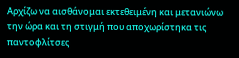Αρχίζω να αισθάνομαι εκτεθειμένη και μετανιώνω την ώρα και τη στιγμή που αποχωρίστηκα τις παντοφλίτσες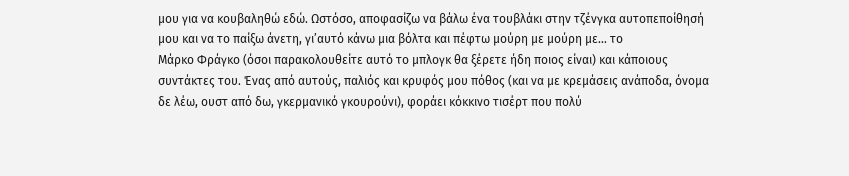μου για να κουβαληθώ εδώ. Ωστόσο, αποφασίζω να βάλω ένα τουβλάκι στην τζένγκα αυτοπεποίθησή μου και να το παίξω άνετη, γι’αυτό κάνω μια βόλτα και πέφτω μούρη με μούρη με… το
Μάρκο Φράγκο (όσοι παρακολουθείτε αυτό το μπλογκ θα ξέρετε ήδη ποιος είναι) και κάποιους συντάκτες του. Ένας από αυτούς, παλιός και κρυφός μου πόθος (και να με κρεμάσεις ανάποδα, όνομα δε λέω, ουστ από δω, γκερμανικό γκουρούνι), φοράει κόκκινο τισέρτ που πολύ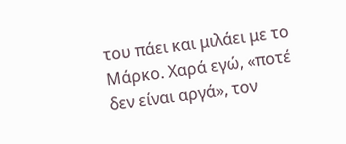του πάει και μιλάει με το Μάρκο. Χαρά εγώ, «ποτέ δεν είναι αργά», τον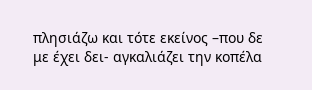πλησιάζω και τότε εκείνος –που δε με έχει δει- αγκαλιάζει την κοπέλα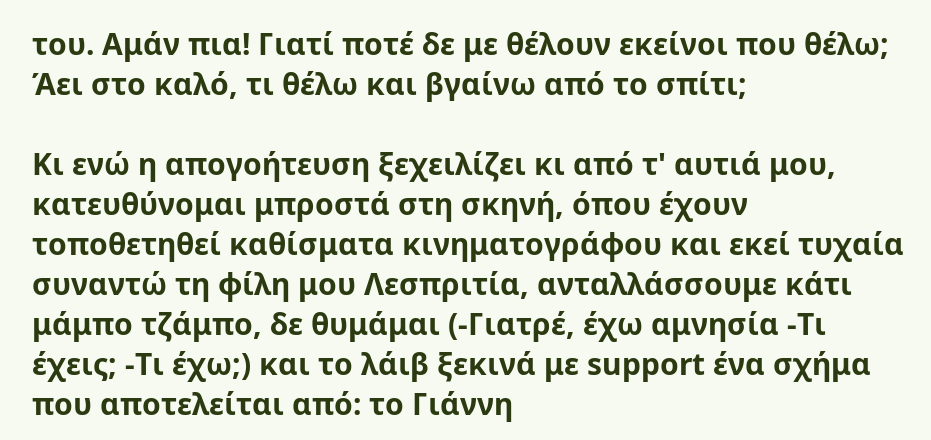του. Αμάν πια! Γιατί ποτέ δε με θέλουν εκείνοι που θέλω; Άει στο καλό, τι θέλω και βγαίνω από το σπίτι;

Κι ενώ η απογοήτευση ξεχειλίζει κι από τ' αυτιά μου, κατευθύνομαι μπροστά στη σκηνή, όπου έχουν τοποθετηθεί καθίσματα κινηματογράφου και εκεί τυχαία συναντώ τη φίλη μου Λεσπριτία, ανταλλάσσουμε κάτι μάμπο τζάμπο, δε θυμάμαι (-Γιατρέ, έχω αμνησία -Τι έχεις; -Τι έχω;) και το λάιβ ξεκινά με support ένα σχήμα που αποτελείται από: το Γιάννη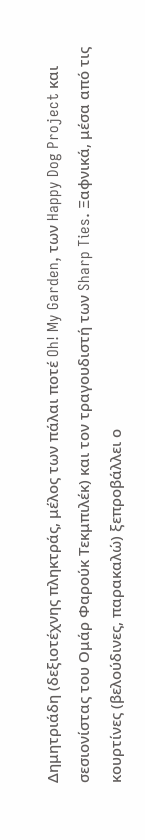Δημητριάδη (δεξιοτέχνης πληκτράς, μέλος των πάλαι ποτέ Oh! My Garden, των Happy Dog Project και σεσιονίστας του Ομάρ Φαρούκ Τεκμπιλέκ) και τον τραγουδιστή των Sharp Ties. Ξαφνικά, μέσα από τις κουρτίνες (βελούδινες, παρακαλώ) ξεπροβάλλει ο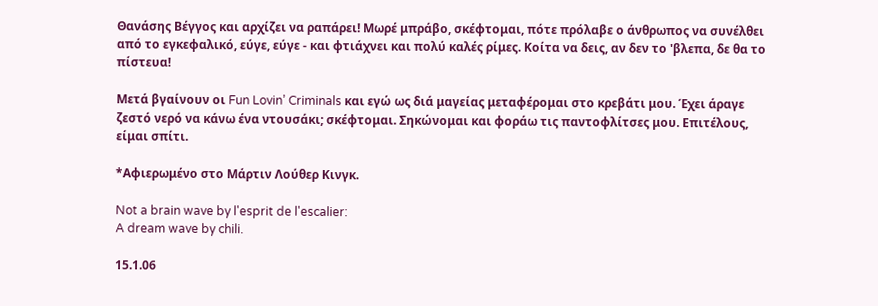Θανάσης Βέγγος και αρχίζει να ραπάρει! Μωρέ μπράβο, σκέφτομαι, πότε πρόλαβε ο άνθρωπος να συνέλθει από το εγκεφαλικό, εύγε, εύγε - και φτιάχνει και πολύ καλές ρίμες. Κοίτα να δεις, αν δεν το 'βλεπα, δε θα το πίστευα!

Μετά βγαίνουν οι Fun Lovin’ Criminals και εγώ ως διά μαγείας μεταφέρομαι στο κρεβάτι μου. Έχει άραγε ζεστό νερό να κάνω ένα ντουσάκι; σκέφτομαι. Σηκώνομαι και φοράω τις παντοφλίτσες μου. Επιτέλους, είμαι σπίτι.

*Αφιερωμένο στο Μάρτιν Λούθερ Κινγκ.

Not a brain wave by l'esprit de l'escalier:
A dream wave by chili.

15.1.06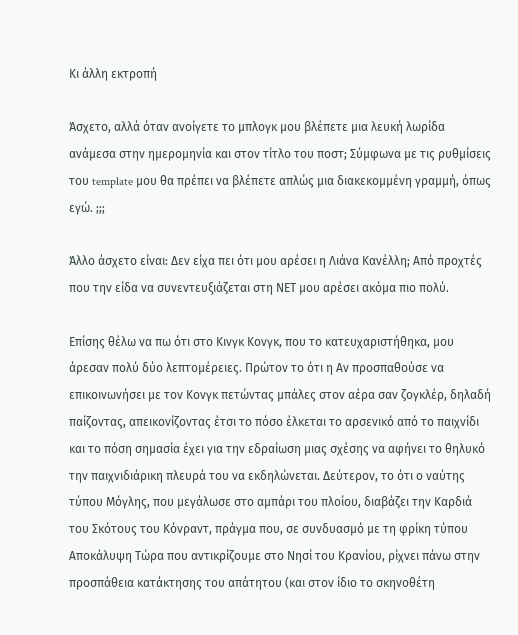Κι άλλη εκτροπή

Άσχετο, αλλά όταν ανοίγετε το μπλογκ μου βλέπετε μια λευκή λωρίδα ανάμεσα στην ημερομηνία και στον τίτλο του ποστ; Σύμφωνα με τις ρυθμίσεις του template μου θα πρέπει να βλέπετε απλώς μια διακεκομμένη γραμμή, όπως εγώ. ;;;

Άλλο άσχετο είναι: Δεν είχα πει ότι μου αρέσει η Λιάνα Κανέλλη; Από προχτές που την είδα να συνεντευξιάζεται στη ΝΕΤ μου αρέσει ακόμα πιο πολύ.

Επίσης θέλω να πω ότι στο Κινγκ Κονγκ, που το κατευχαριστήθηκα, μου άρεσαν πολύ δύο λεπτομέρειες. Πρώτον το ότι η Αν προσπαθούσε να επικοινωνήσει με τον Κονγκ πετώντας μπάλες στον αέρα σαν ζογκλέρ, δηλαδή παίζοντας, απεικονίζοντας έτσι το πόσο έλκεται το αρσενικό από το παιχνίδι και το πόση σημασία έχει για την εδραίωση μιας σχέσης να αφήνει το θηλυκό την παιχνιδιάρικη πλευρά του να εκδηλώνεται. Δεύτερον, το ότι ο ναύτης τύπου Μόγλης, που μεγάλωσε στο αμπάρι του πλοίου, διαβάζει την Καρδιά του Σκότους του Κόνραντ, πράγμα που, σε συνδυασμό με τη φρίκη τύπου Αποκάλυψη Τώρα που αντικρίζουμε στο Νησί του Κρανίου, ρίχνει πάνω στην προσπάθεια κατάκτησης του απάτητου (και στον ίδιο το σκηνοθέτη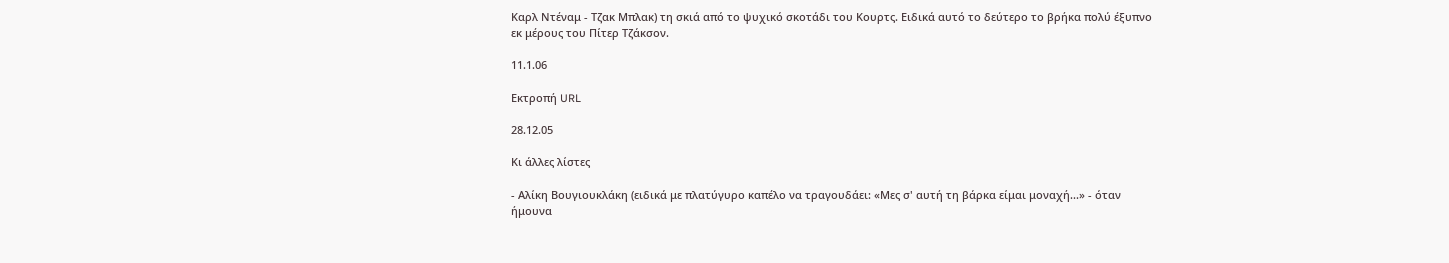Καρλ Ντέναμ - Τζακ Μπλακ) τη σκιά από το ψυχικό σκοτάδι του Κουρτς. Ειδικά αυτό το δεύτερο το βρήκα πολύ έξυπνο εκ μέρους του Πίτερ Τζάκσον.

11.1.06

Εκτροπή URL

28.12.05

Κι άλλες λίστες

- Αλίκη Βουγιουκλάκη (ειδικά με πλατύγυρο καπέλο να τραγουδάει: «Μες σ' αυτή τη βάρκα είμαι μοναχή...» - όταν ήμουνα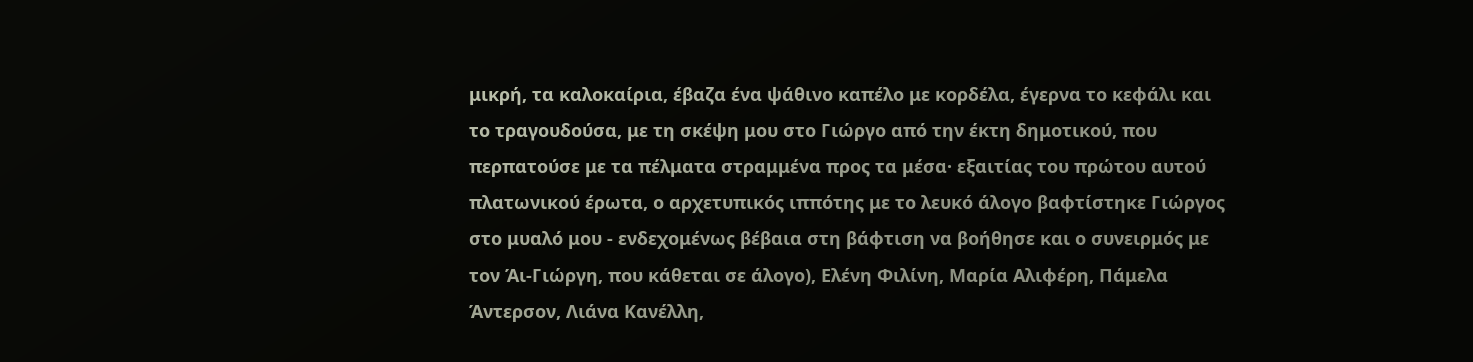μικρή, τα καλοκαίρια, έβαζα ένα ψάθινο καπέλο με κορδέλα, έγερνα το κεφάλι και το τραγουδούσα, με τη σκέψη μου στο Γιώργο από την έκτη δημοτικού, που περπατούσε με τα πέλματα στραμμένα προς τα μέσα· εξαιτίας του πρώτου αυτού πλατωνικού έρωτα, ο αρχετυπικός ιππότης με το λευκό άλογο βαφτίστηκε Γιώργος στο μυαλό μου - ενδεχομένως βέβαια στη βάφτιση να βοήθησε και ο συνειρμός με τον Άι-Γιώργη, που κάθεται σε άλογο), Ελένη Φιλίνη, Μαρία Αλιφέρη, Πάμελα Άντερσον, Λιάνα Κανέλλη,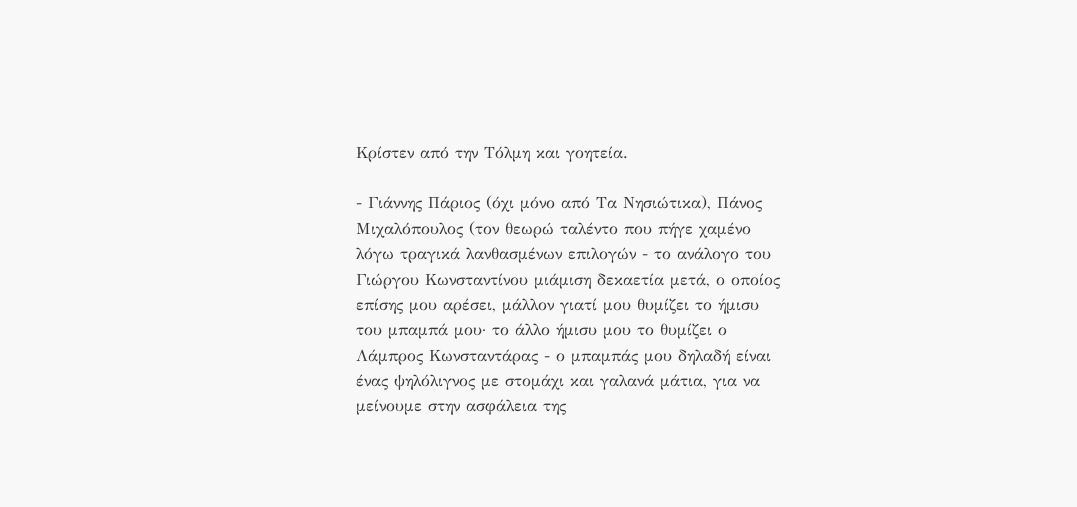Κρίστεν από την Τόλμη και γοητεία.

- Γιάννης Πάριος (όχι μόνο από Τα Νησιώτικα), Πάνος Μιχαλόπουλος (τον θεωρώ ταλέντο που πήγε χαμένο λόγω τραγικά λανθασμένων επιλογών - το ανάλογο του Γιώργου Κωνσταντίνου μιάμιση δεκαετία μετά, ο οποίος επίσης μου αρέσει, μάλλον γιατί μου θυμίζει το ήμισυ του μπαμπά μου· το άλλο ήμισυ μου το θυμίζει ο Λάμπρος Κωνσταντάρας - ο μπαμπάς μου δηλαδή είναι ένας ψηλόλιγνος με στομάχι και γαλανά μάτια, για να μείνουμε στην ασφάλεια της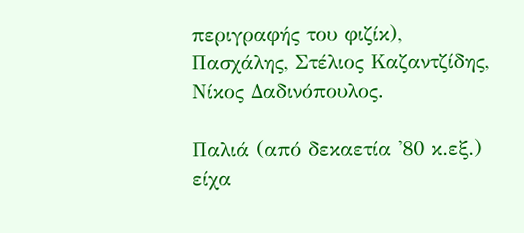περιγραφής του φιζίκ), Πασχάλης, Στέλιος Καζαντζίδης, Νίκος Δαδινόπουλος.

Παλιά (από δεκαετία '80 κ.εξ.) είχα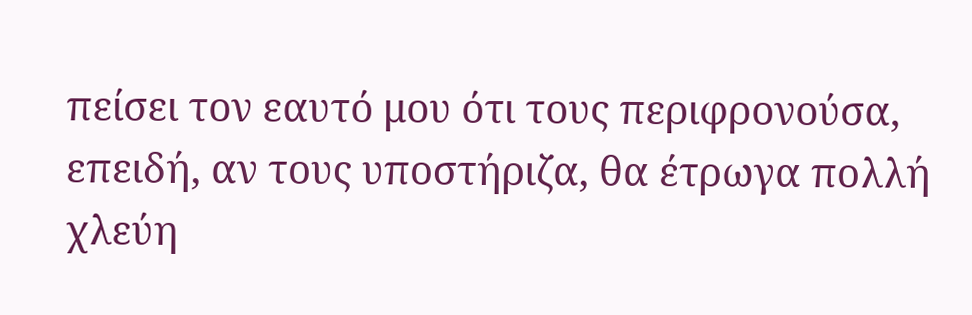πείσει τον εαυτό μου ότι τους περιφρονούσα, επειδή, αν τους υποστήριζα, θα έτρωγα πολλή χλεύη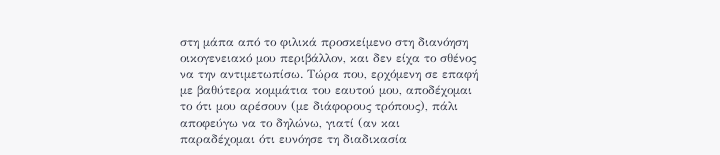στη μάπα από το φιλικά προσκείμενο στη διανόηση οικογενειακό μου περιβάλλον, και δεν είχα το σθένος να την αντιμετωπίσω. Τώρα που, ερχόμενη σε επαφή με βαθύτερα κομμάτια του εαυτού μου, αποδέχομαι το ότι μου αρέσουν (με διάφορους τρόπους), πάλι αποφεύγω να το δηλώνω, γιατί (αν και παραδέχομαι ότι ευνόησε τη διαδικασία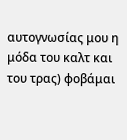αυτογνωσίας μου η μόδα του καλτ και του τρας) φοβάμαι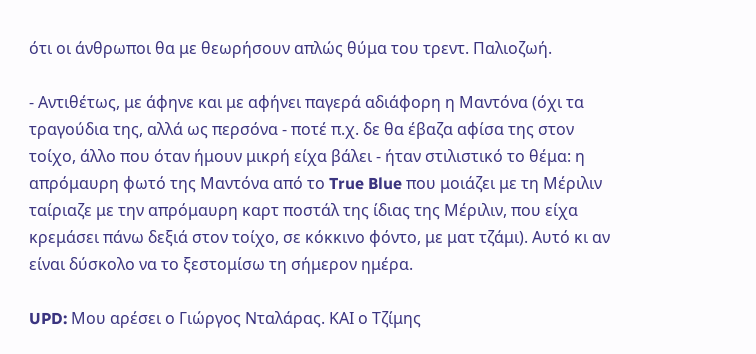ότι οι άνθρωποι θα με θεωρήσουν απλώς θύμα του τρεντ. Παλιοζωή.

- Αντιθέτως, με άφηνε και με αφήνει παγερά αδιάφορη η Μαντόνα (όχι τα τραγούδια της, αλλά ως περσόνα - ποτέ π.χ. δε θα έβαζα αφίσα της στον τοίχο, άλλο που όταν ήμουν μικρή είχα βάλει - ήταν στιλιστικό το θέμα: η απρόμαυρη φωτό της Μαντόνα από το True Blue που μοιάζει με τη Μέριλιν ταίριαζε με την απρόμαυρη καρτ ποστάλ της ίδιας της Μέριλιν, που είχα κρεμάσει πάνω δεξιά στον τοίχο, σε κόκκινο φόντο, με ματ τζάμι). Αυτό κι αν είναι δύσκολο να το ξεστομίσω τη σήμερον ημέρα.

UPD: Μου αρέσει ο Γιώργος Νταλάρας. ΚΑΙ ο Τζίμης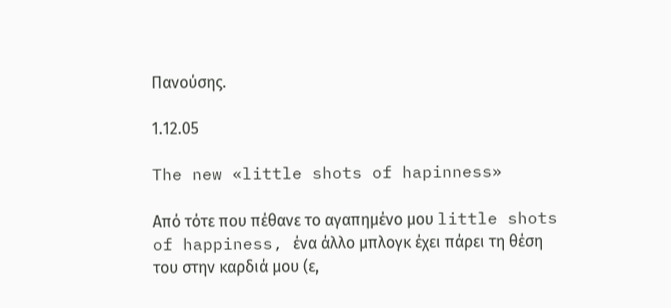Πανούσης.

1.12.05

The new «little shots of hapinness»

Από τότε που πέθανε το αγαπημένο μου little shots of happiness, ένα άλλο μπλογκ έχει πάρει τη θέση του στην καρδιά μου (ε,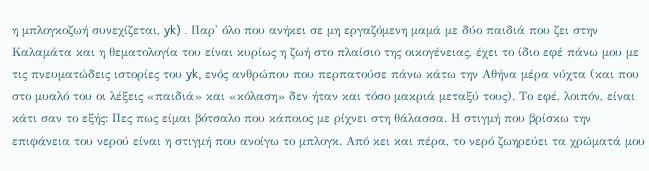η μπλογκοζωή συνεχίζεται, yk) . Παρ' όλο που ανήκει σε μη εργαζόμενη μαμά με δύο παιδιά που ζει στην Καλαμάτα και η θεματολογία του είναι κυρίως η ζωή στο πλαίσιο της οικογένειας, έχει το ίδιο εφέ πάνω μου με τις πνευματώδεις ιστορίες του yk, ενός ανθρώπου που περπατούσε πάνω κάτω την Αθήνα μέρα νύχτα (και που στο μυαλό του οι λέξεις «παιδιά» και «κόλαση» δεν ήταν και τόσο μακριά μεταξύ τους). Το εφέ, λοιπόν, είναι κάτι σαν το εξής: Πες πως είμαι βότσαλο που κάποιος με ρίχνει στη θάλασσα. Η στιγμή που βρίσκω την επιφάνεια του νερού είναι η στιγμή που ανοίγω το μπλογκ. Από κει και πέρα, το νερό ζωηρεύει τα χρώματά μου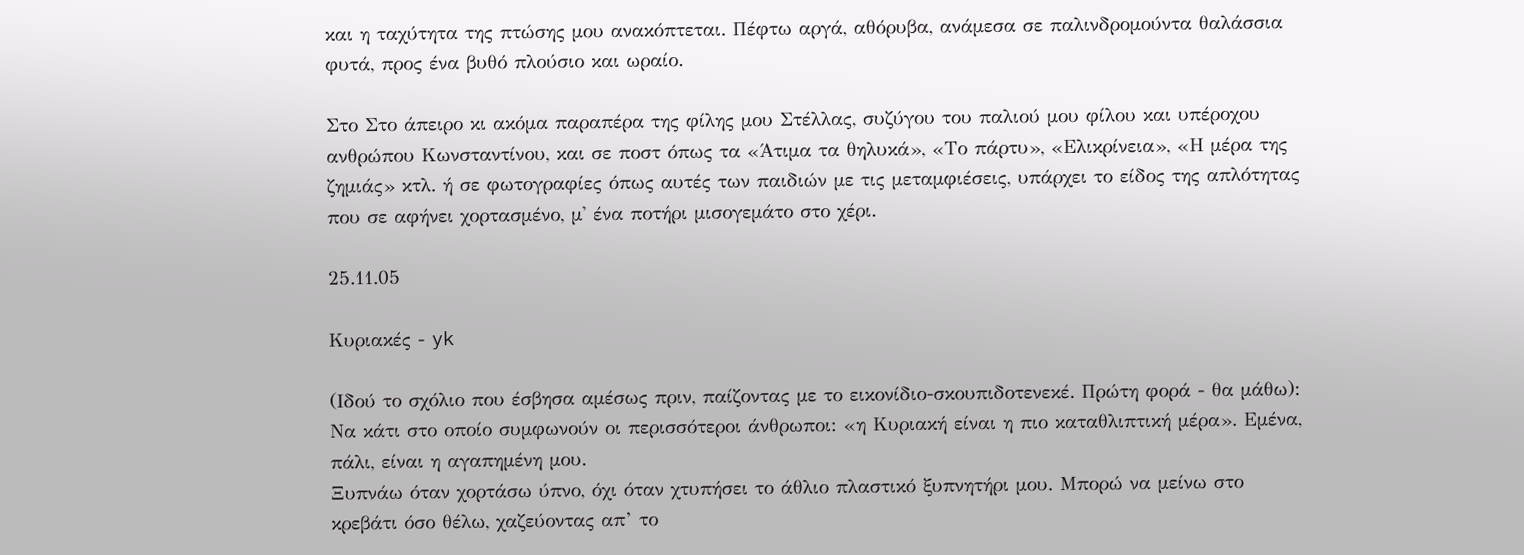και η ταχύτητα της πτώσης μου ανακόπτεται. Πέφτω αργά, αθόρυβα, ανάμεσα σε παλινδρομούντα θαλάσσια φυτά, προς ένα βυθό πλούσιο και ωραίο.

Στο Στο άπειρο κι ακόμα παραπέρα της φίλης μου Στέλλας, συζύγου του παλιού μου φίλου και υπέροχου ανθρώπου Κωνσταντίνου, και σε ποστ όπως τα «Άτιμα τα θηλυκά», «Το πάρτυ», «Ελικρίνεια», «Η μέρα της ζημιάς» κτλ. ή σε φωτογραφίες όπως αυτές των παιδιών με τις μεταμφιέσεις, υπάρχει το είδος της απλότητας που σε αφήνει χορτασμένο, μ' ένα ποτήρι μισογεμάτο στο χέρι.

25.11.05

Κυριακές - yk

(Ιδού το σχόλιο που έσβησα αμέσως πριν, παίζοντας με το εικονίδιο-σκουπιδοτενεκέ. Πρώτη φορά - θα μάθω):
Να κάτι στο οποίο συμφωνούν οι περισσότεροι άνθρωποι: «η Κυριακή είναι η πιο καταθλιπτική μέρα». Εμένα, πάλι, είναι η αγαπημένη μου.
Ξυπνάω όταν χορτάσω ύπνο, όχι όταν χτυπήσει το άθλιο πλαστικό ξυπνητήρι μου. Μπορώ να μείνω στο κρεβάτι όσο θέλω, χαζεύοντας απ’ το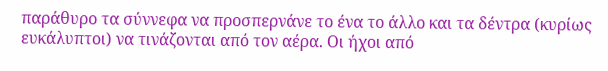παράθυρο τα σύννεφα να προσπερνάνε το ένα το άλλο και τα δέντρα (κυρίως ευκάλυπτοι) να τινάζονται από τον αέρα. Οι ήχοι από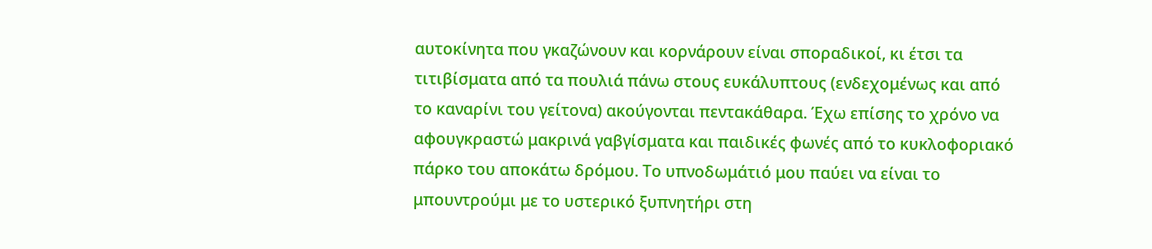αυτοκίνητα που γκαζώνουν και κορνάρουν είναι σποραδικοί, κι έτσι τα τιτιβίσματα από τα πουλιά πάνω στους ευκάλυπτους (ενδεχομένως και από το καναρίνι του γείτονα) ακούγονται πεντακάθαρα. Έχω επίσης το χρόνο να αφουγκραστώ μακρινά γαβγίσματα και παιδικές φωνές από το κυκλοφοριακό πάρκο του αποκάτω δρόμου. Το υπνοδωμάτιό μου παύει να είναι το μπουντρούμι με το υστερικό ξυπνητήρι στη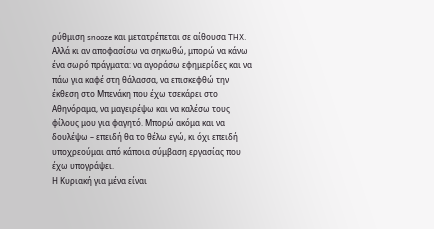ρύθμιση snooze και μετατρέπεται σε αίθουσα THX.
Αλλά κι αν αποφασίσω να σηκωθώ, μπορώ να κάνω ένα σωρό πράγματα: να αγοράσω εφημερίδες και να πάω για καφέ στη θάλασσα, να επισκεφθώ την έκθεση στο Μπενάκη που έχω τσεκάρει στο Αθηνόραμα, να μαγειρέψω και να καλέσω τους φίλους μου για φαγητό. Μπορώ ακόμα και να δουλέψω – επειδή θα το θέλω εγώ, κι όχι επειδή υποχρεούμαι από κάποια σύμβαση εργασίας που έχω υπογράψει.
Η Κυριακή για μένα είναι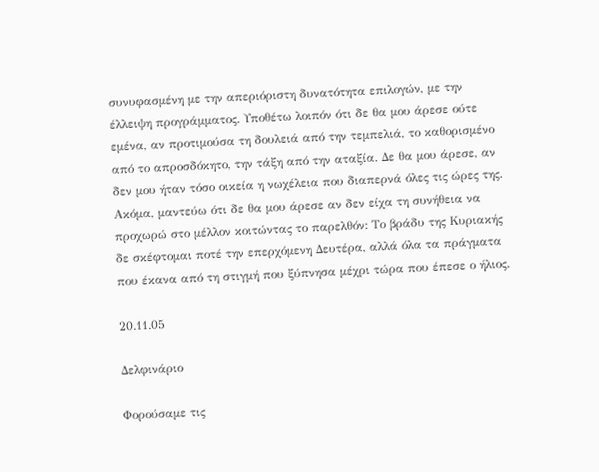συνυφασμένη με την απεριόριστη δυνατότητα επιλογών, με την έλλειψη προγράμματος. Υποθέτω λοιπόν ότι δε θα μου άρεσε ούτε εμένα, αν προτιμούσα τη δουλειά από την τεμπελιά, το καθορισμένο από το απροσδόκητο, την τάξη από την αταξία. Δε θα μου άρεσε, αν δεν μου ήταν τόσο οικεία η νωχέλεια που διαπερνά όλες τις ώρες της. Ακόμα, μαντεύω ότι δε θα μου άρεσε αν δεν είχα τη συνήθεια να προχωρώ στο μέλλον κοιτώντας το παρελθόν: Το βράδυ της Κυριακής δε σκέφτομαι ποτέ την επερχόμενη Δευτέρα, αλλά όλα τα πράγματα που έκανα από τη στιγμή που ξύπνησα μέχρι τώρα που έπεσε ο ήλιος.

20.11.05

Δελφινάριο

Φορούσαμε τις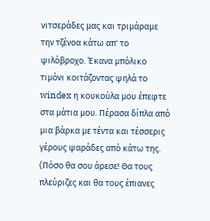νιτσεράδες μας και τριμάραμε την τζένοα κάτω απ' το ψιλόβροχο. Έκανα μπόλικο τιμόνι κοιτάζοντας ψηλά το windex η κουκούλα μου έπεφτε στα μάτια μου. Πέρασα δίπλα από μια βάρκα με τέντα και τέσσερις γέρους ψαράδες από κάτω της. (Πόσο θα σου άρεσε! Θα τους πλεύριζες και θα τους έπιανες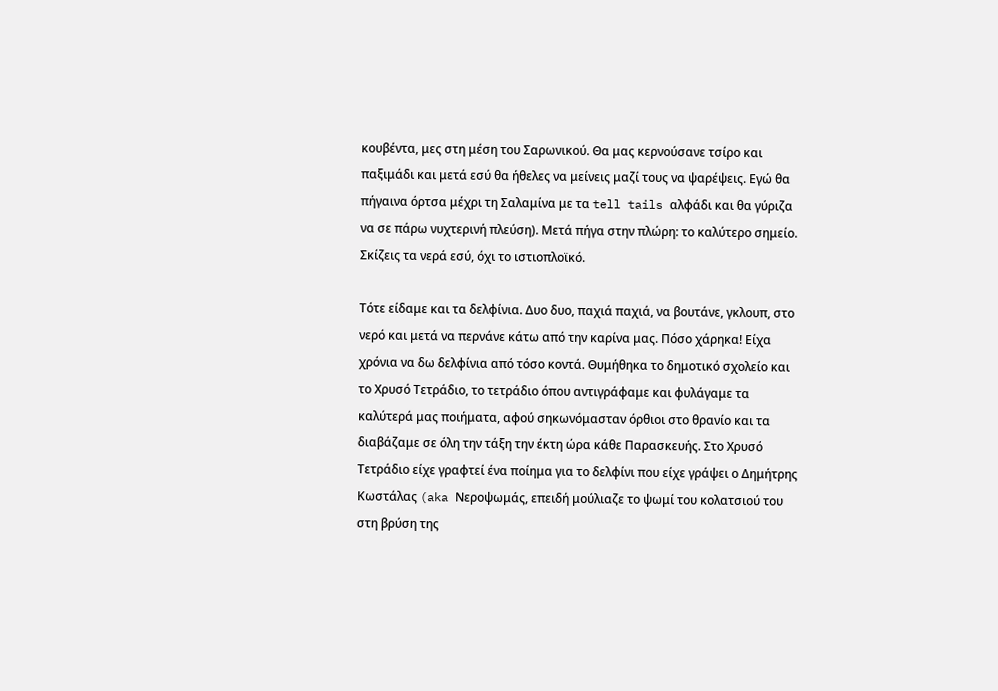κουβέντα, μες στη μέση του Σαρωνικού. Θα μας κερνούσανε τσίρο και παξιμάδι και μετά εσύ θα ήθελες να μείνεις μαζί τους να ψαρέψεις. Εγώ θα πήγαινα όρτσα μέχρι τη Σαλαμίνα με τα tell tails αλφάδι και θα γύριζα να σε πάρω νυχτερινή πλεύση). Μετά πήγα στην πλώρη: το καλύτερο σημείο. Σκίζεις τα νερά εσύ, όχι το ιστιοπλοϊκό.

Τότε είδαμε και τα δελφίνια. Δυο δυο, παχιά παχιά, να βουτάνε, γκλουπ, στο νερό και μετά να περνάνε κάτω από την καρίνα μας. Πόσο χάρηκα! Είχα χρόνια να δω δελφίνια από τόσο κοντά. Θυμήθηκα το δημοτικό σχολείο και το Χρυσό Τετράδιο, το τετράδιο όπου αντιγράφαμε και φυλάγαμε τα καλύτερά μας ποιήματα, αφού σηκωνόμασταν όρθιοι στο θρανίο και τα διαβάζαμε σε όλη την τάξη την έκτη ώρα κάθε Παρασκευής. Στο Χρυσό Τετράδιο είχε γραφτεί ένα ποίημα για το δελφίνι που είχε γράψει ο Δημήτρης Κωστάλας (aka Νεροψωμάς, επειδή μούλιαζε το ψωμί του κολατσιού του στη βρύση της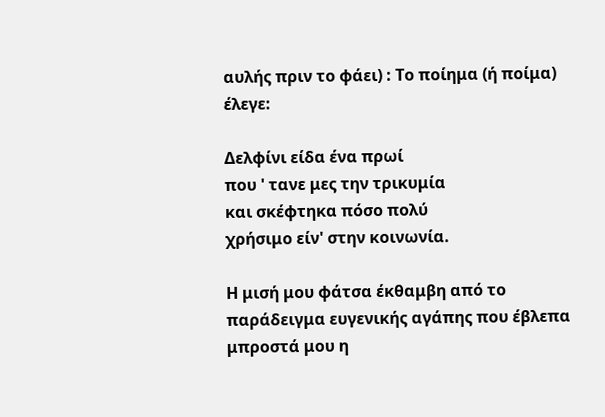αυλής πριν το φάει) : Το ποίημα (ή ποίμα) έλεγε:

Δελφίνι είδα ένα πρωί
που ' τανε μες την τρικυμία
και σκέφτηκα πόσο πολύ
χρήσιμο είν' στην κοινωνία.

Η μισή μου φάτσα έκθαμβη από το παράδειγμα ευγενικής αγάπης που έβλεπα μπροστά μου η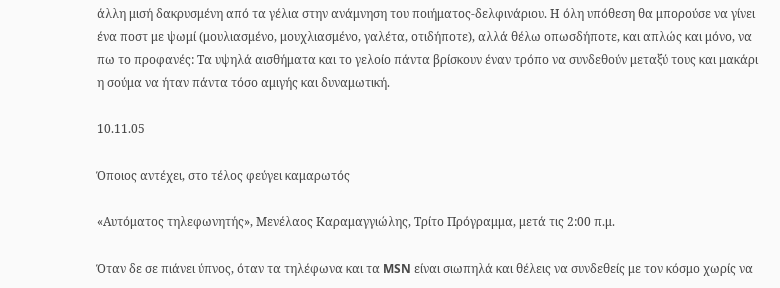άλλη μισή δακρυσμένη από τα γέλια στην ανάμνηση του ποιήματος-δελφινάριου. Η όλη υπόθεση θα μπορούσε να γίνει ένα ποστ με ψωμί (μουλιασμένο, μουχλιασμένο, γαλέτα, οτιδήποτε), αλλά θέλω οπωσδήποτε, και απλώς και μόνο, να πω το προφανές: Τα υψηλά αισθήματα και το γελοίο πάντα βρίσκουν έναν τρόπο να συνδεθούν μεταξύ τους και μακάρι η σούμα να ήταν πάντα τόσο αμιγής και δυναμωτική.

10.11.05

Όποιος αντέχει, στο τέλος φεύγει καμαρωτός

«Αυτόματος τηλεφωνητής», Μενέλαος Καραμαγγιώλης, Τρίτο Πρόγραμμα, μετά τις 2:00 π.μ.

Όταν δε σε πιάνει ύπνος, όταν τα τηλέφωνα και τα MSN είναι σιωπηλά και θέλεις να συνδεθείς με τον κόσμο χωρίς να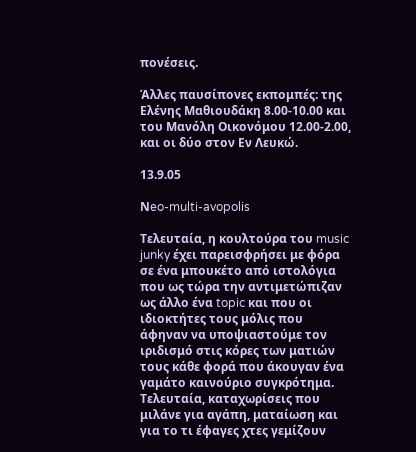πονέσεις.

Άλλες παυσίπονες εκπομπές: της Ελένης Μαθιουδάκη 8.00-10.00 και του Μανόλη Οικονόμου 12.00-2.00, και οι δύο στον Εν Λευκώ.

13.9.05

Νeo-multi-avopolis

Τελευταία, η κουλτούρα του music junky έχει παρεισφρήσει με φόρα σε ένα μπουκέτο από ιστολόγια που ως τώρα την αντιμετώπιζαν ως άλλο ένα topic και που οι ιδιοκτήτες τους μόλις που άφηναν να υποψιαστούμε τον ιριδισμό στις κόρες των ματιών τους κάθε φορά που άκουγαν ένα γαμάτο καινούριο συγκρότημα. Τελευταία, καταχωρίσεις που μιλάνε για αγάπη, ματαίωση και για το τι έφαγες χτες γεμίζουν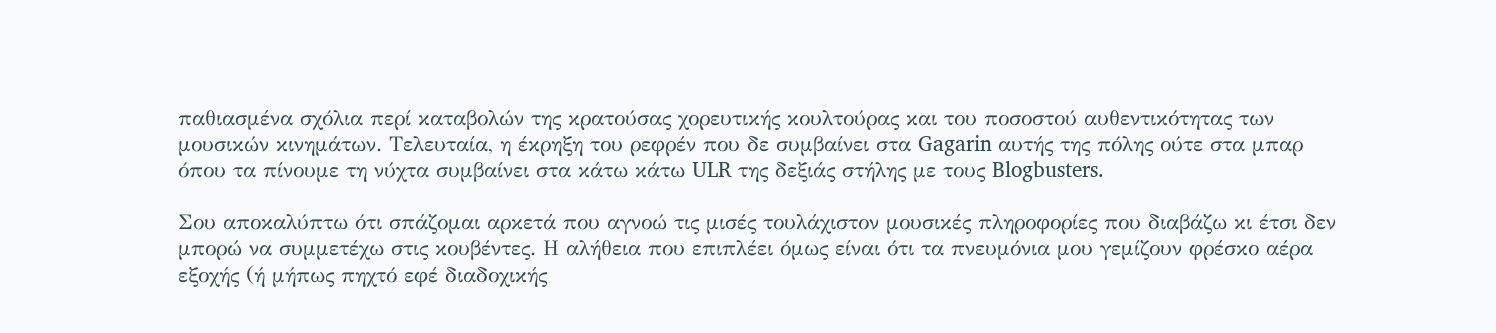παθιασμένα σχόλια περί καταβολών της κρατούσας χορευτικής κουλτούρας και του ποσοστού αυθεντικότητας των μουσικών κινημάτων. Τελευταία, η έκρηξη του ρεφρέν που δε συμβαίνει στα Gagarin αυτής της πόλης ούτε στα μπαρ όπου τα πίνουμε τη νύχτα συμβαίνει στα κάτω κάτω ULR της δεξιάς στήλης με τους Blogbusters.

Σου αποκαλύπτω ότι σπάζομαι αρκετά που αγνοώ τις μισές τουλάχιστον μουσικές πληροφορίες που διαβάζω κι έτσι δεν μπορώ να συμμετέχω στις κουβέντες. Η αλήθεια που επιπλέει όμως είναι ότι τα πνευμόνια μου γεμίζουν φρέσκο αέρα εξοχής (ή μήπως πηχτό εφέ διαδοχικής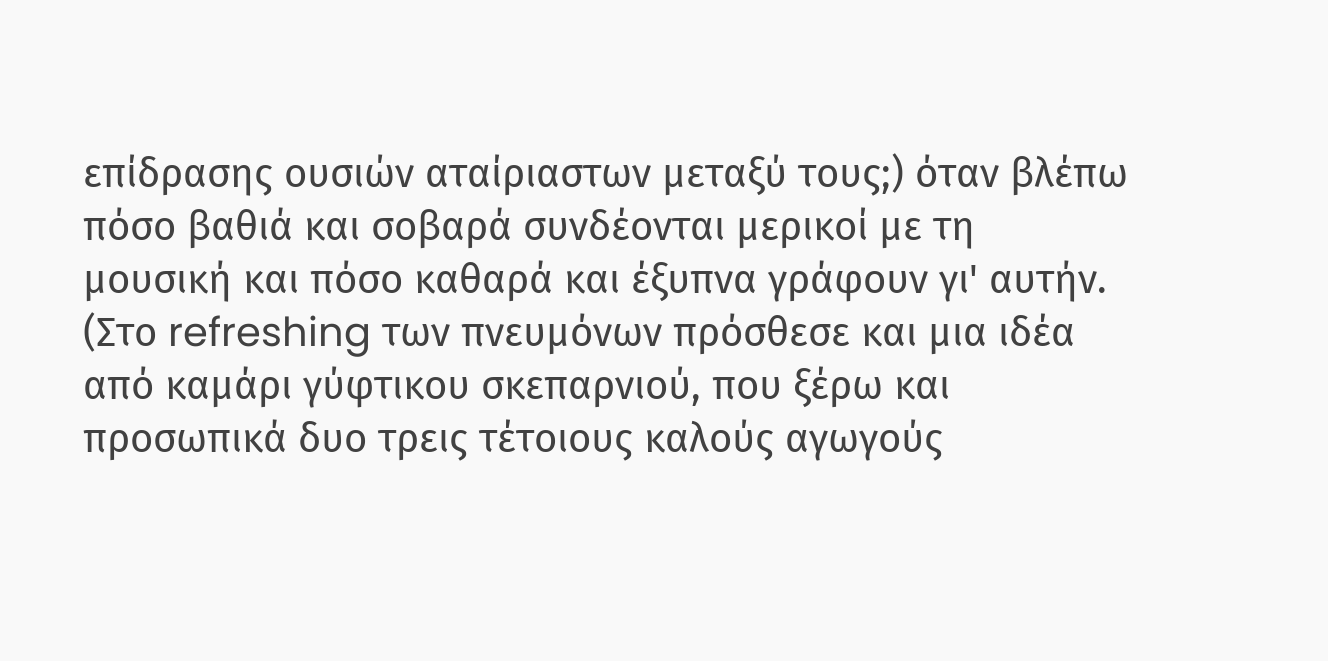επίδρασης ουσιών αταίριαστων μεταξύ τους;) όταν βλέπω πόσο βαθιά και σοβαρά συνδέονται μερικοί με τη μουσική και πόσο καθαρά και έξυπνα γράφουν γι' αυτήν. (Στο refreshing των πνευμόνων πρόσθεσε και μια ιδέα από καμάρι γύφτικου σκεπαρνιού, που ξέρω και προσωπικά δυο τρεις τέτοιους καλούς αγωγούς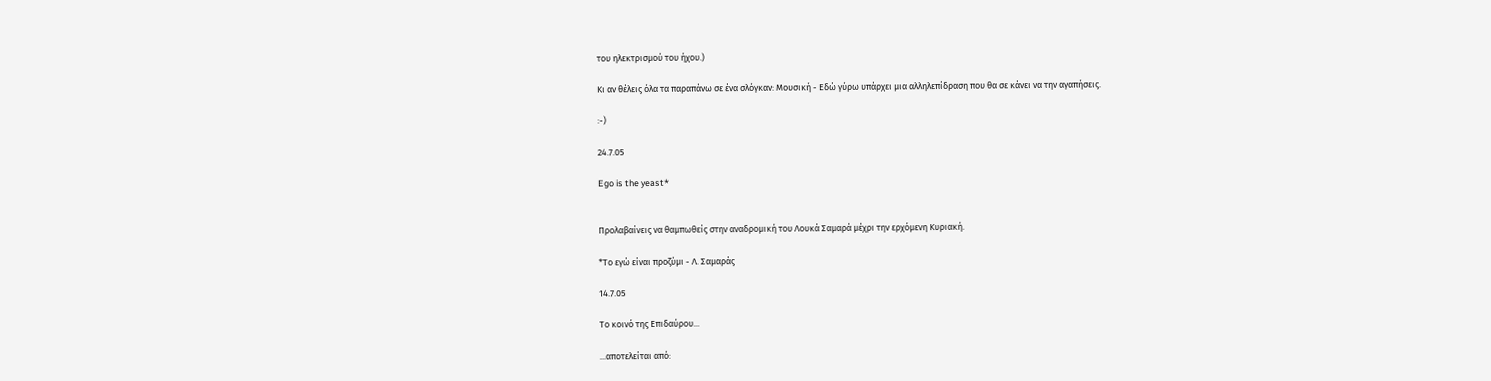του ηλεκτρισμού του ήχου.)

Κι αν θέλεις όλα τα παραπάνω σε ένα σλόγκαν: Μουσική - Εδώ γύρω υπάρχει μια αλληλεπίδραση που θα σε κάνει να την αγαπήσεις.

:-)

24.7.05

Ego is the yeast*


Προλαβαίνεις να θαμπωθείς στην αναδρομική του Λουκά Σαμαρά μέχρι την ερχόμενη Κυριακή.

*Το εγώ είναι προζύμι - Λ. Σαμαράς

14.7.05

Το κοινό της Επιδαύρου...

...αποτελείται από: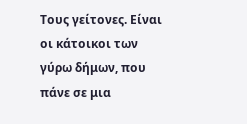Τους γείτονες. Είναι οι κάτοικοι των γύρω δήμων, που πάνε σε μια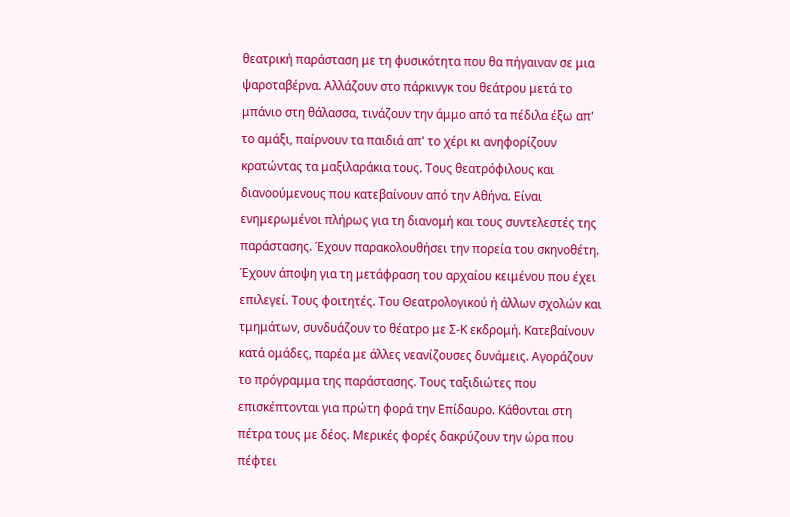θεατρική παράσταση με τη φυσικότητα που θα πήγαιναν σε μια ψαροταβέρνα. Αλλάζουν στο πάρκινγκ του θεάτρου μετά το μπάνιο στη θάλασσα, τινάζουν την άμμο από τα πέδιλα έξω απ' το αμάξι, παίρνουν τα παιδιά απ' το χέρι κι ανηφορίζουν κρατώντας τα μαξιλαράκια τους. Τους θεατρόφιλους και διανοούμενους που κατεβαίνουν από την Αθήνα. Είναι ενημερωμένοι πλήρως για τη διανομή και τους συντελεστές της παράστασης. Έχουν παρακολουθήσει την πορεία του σκηνοθέτη. Έχουν άποψη για τη μετάφραση του αρχαίου κειμένου που έχει επιλεγεί. Τους φοιτητές. Του Θεατρολογικού ή άλλων σχολών και τμημάτων, συνδυάζουν το θέατρο με Σ-Κ εκδρομή. Κατεβαίνουν κατά ομάδες, παρέα με άλλες νεανίζουσες δυνάμεις. Αγοράζουν το πρόγραμμα της παράστασης. Τους ταξιδιώτες που επισκέπτονται για πρώτη φορά την Επίδαυρο. Κάθονται στη πέτρα τους με δέος. Μερικές φορές δακρύζουν την ώρα που πέφτει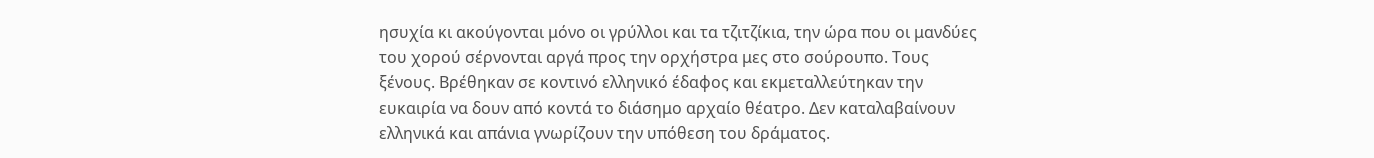ησυχία κι ακούγονται μόνο οι γρύλλοι και τα τζιτζίκια, την ώρα που οι μανδύες του χορού σέρνονται αργά προς την ορχήστρα μες στο σούρουπο. Τους ξένους. Βρέθηκαν σε κοντινό ελληνικό έδαφος και εκμεταλλεύτηκαν την ευκαιρία να δουν από κοντά το διάσημο αρχαίο θέατρο. Δεν καταλαβαίνουν ελληνικά και απάνια γνωρίζουν την υπόθεση του δράματος.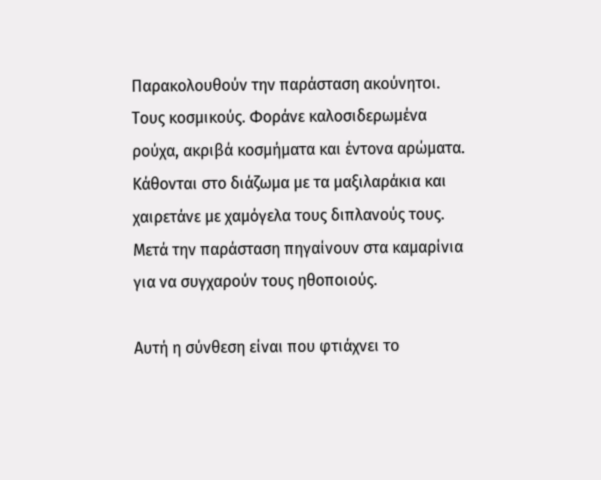Παρακολουθούν την παράσταση ακούνητοι. Τους κοσμικούς. Φοράνε καλοσιδερωμένα ρούχα, ακριβά κοσμήματα και έντονα αρώματα. Κάθονται στο διάζωμα με τα μαξιλαράκια και χαιρετάνε με χαμόγελα τους διπλανούς τους. Μετά την παράσταση πηγαίνουν στα καμαρίνια για να συγχαρούν τους ηθοποιούς.

Αυτή η σύνθεση είναι που φτιάχνει το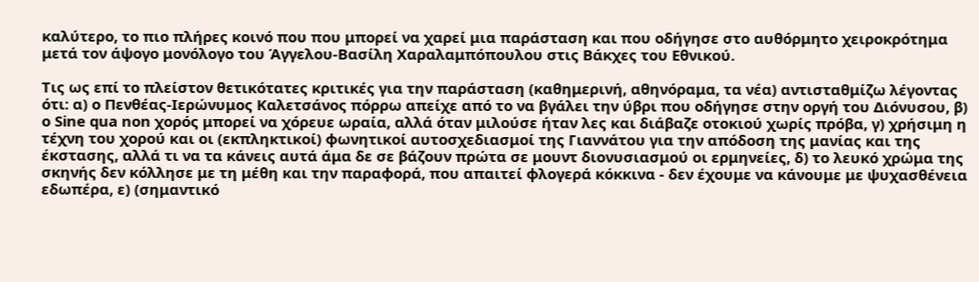καλύτερο, το πιο πλήρες κοινό που που μπορεί να χαρεί μια παράσταση και που οδήγησε στο αυθόρμητο χειροκρότημα μετά τον άψογο μονόλογο του Άγγελου-Βασίλη Χαραλαμπόπουλου στις Βάκχες του Εθνικού.

Τις ως επί το πλείστον θετικότατες κριτικές για την παράσταση (καθημερινή, αθηνόραμα, τα νέα) αντισταθμίζω λέγοντας ότι: α) ο Πενθέας-Ιερώνυμος Καλετσάνος πόρρω απείχε από το να βγάλει την ύβρι που οδήγησε στην οργή του Διόνυσου, β) ο Sine qua non χορός μπορεί να χόρευε ωραία, αλλά όταν μιλούσε ήταν λες και διάβαζε οτοκιού χωρίς πρόβα, γ) χρήσιμη η τέχνη του χορού και οι (εκπληκτικοί) φωνητικοί αυτοσχεδιασμοί της Γιαννάτου για την απόδοση της μανίας και της έκστασης, αλλά τι να τα κάνεις αυτά άμα δε σε βάζουν πρώτα σε μουντ διονυσιασμού οι ερμηνείες, δ) το λευκό χρώμα της σκηνής δεν κόλλησε με τη μέθη και την παραφορά, που απαιτεί φλογερά κόκκινα - δεν έχουμε να κάνουμε με ψυχασθένεια εδωπέρα, ε) (σημαντικό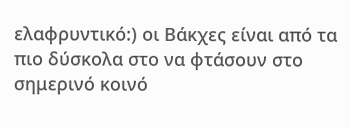ελαφρυντικό:) οι Βάκχες είναι από τα πιο δύσκολα στο να φτάσουν στο σημερινό κοινό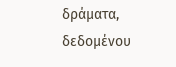δράματα, δεδομένου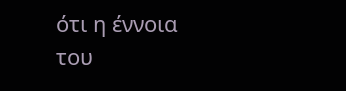ότι η έννοια του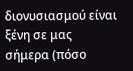διονυσιασμού είναι ξένη σε μας σήμερα (πόσο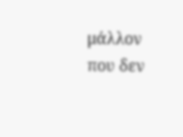μάλλον που δεν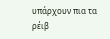υπάρχουν πια τα ρέιβ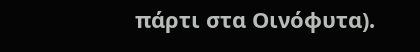πάρτι στα Οινόφυτα).